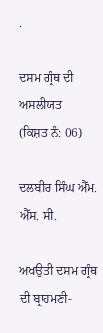.

ਦਸਮ ਗ੍ਰੰਥ ਦੀ ਅਸਲੀਯਤ
(ਕਿਸ਼ਤ ਨੰ: 06)

ਦਲਬੀਰ ਸਿੰਘ ਐੱਮ. ਐੱਸ. ਸੀ.

ਅਖਉਤੀ ਦਸਮ ਗ੍ਰੰਥ ਦੀ ਬ੍ਰਾਹਮਣੀ-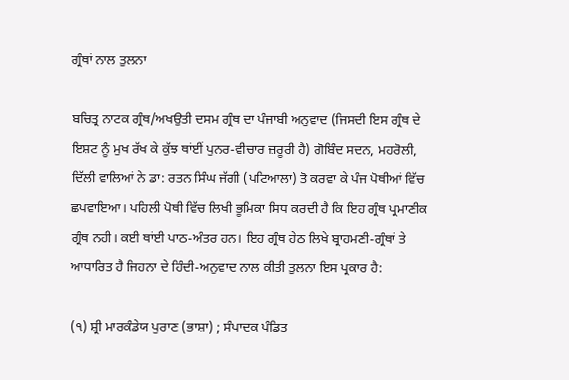ਗ੍ਰੰਥਾਂ ਨਾਲ ਤੁਲਨਾ

ਬਚਿਤ੍ਰ ਨਾਟਕ ਗ੍ਰੰਥ/ਅਖਉਤੀ ਦਸਮ ਗ੍ਰੰਥ ਦਾ ਪੰਜਾਬੀ ਅਨੁਵਾਦ (ਜਿਸਦੀ ਇਸ ਗ੍ਰੰਥ ਦੇ ਇਸ਼ਟ ਨੂੰ ਮੁਖ ਰੱਖ ਕੇ ਕੁੱਝ ਥਾਂਈਂ ਪੁਨਰ-ਵੀਚਾਰ ਜ਼ਰੂਰੀ ਹੈ) ਗੋਬਿੰਦ ਸਦਨ, ਮਹਰੋਲੀ, ਦਿੱਲੀ ਵਾਲਿਆਂ ਨੇ ਡਾ: ਰਤਨ ਸਿੰਘ ਜੱਗੀ (ਪਟਿਆਲਾ) ਤੋ ਕਰਵਾ ਕੇ ਪੰਜ ਪੋਥੀਆਂ ਵਿੱਚ ਛਪਵਾਇਆ। ਪਹਿਲੀ ਪੋਥੀ ਵਿੱਚ ਲਿਖੀ ਭੂਮਿਕਾ ਸਿਧ ਕਰਦੀ ਹੈ ਕਿ ਇਹ ਗ੍ਰੰਥ ਪ੍ਰਮਾਣੀਕ ਗ੍ਰੰਥ ਨਹੀ। ਕਈ ਥਾਂਈ ਪਾਠ-ਅੰਤਰ ਹਨ। ਇਹ ਗ੍ਰੰਥ ਹੇਠ ਲਿਖੇ ਬ੍ਰਾਹਮਣੀ-ਗ੍ਰੰਥਾਂ ਤੇ ਆਧਾਰਿਤ ਹੈ ਜਿਹਨਾ ਦੇ ਹਿੰਦੀ-ਅਨੁਵਾਦ ਨਾਲ ਕੀਤੀ ਤੁਲਨਾ ਇਸ ਪ੍ਰਕਾਰ ਹੈ:

(੧) ਸ਼੍ਰੀ ਮਾਰਕੰਡੇਯ ਪੁਰਾਣ (ਭਾਸ਼ਾ) ; ਸੰਪਾਦਕ ਪੰਡਿਤ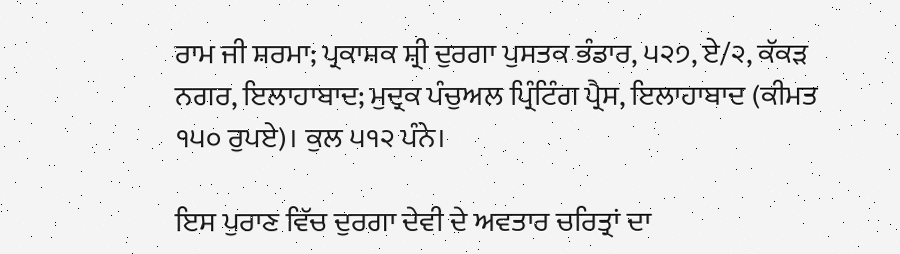ਰਾਮ ਜੀ ਸ਼ਰਮਾ; ਪ੍ਰਕਾਸ਼ਕ ਸ਼੍ਰੀ ਦੁਰਗਾ ਪੁਸਤਕ ਭੰਡਾਰ, ੫੨੭, ਏ/੨, ਕੱਕੜ ਨਗਰ, ਇਲਾਹਾਬਾਦ; ਮੁਦ੍ਰਕ ਪੰਚੁਅਲ ਪ੍ਰਿੰਟਿੰਗ ਪ੍ਰੈਸ, ਇਲਾਹਾਬਾਦ (ਕੀਮਤ ੧੫੦ ਰੁਪਏ)। ਕੁਲ ੫੧੨ ਪੰਨੇ।

ਇਸ ਪੁਰਾਣ ਵਿੱਚ ਦੁਰਗਾ ਦੇਵੀ ਦੇ ਅਵਤਾਰ ਚਰਿਤ੍ਰਾਂ ਦਾ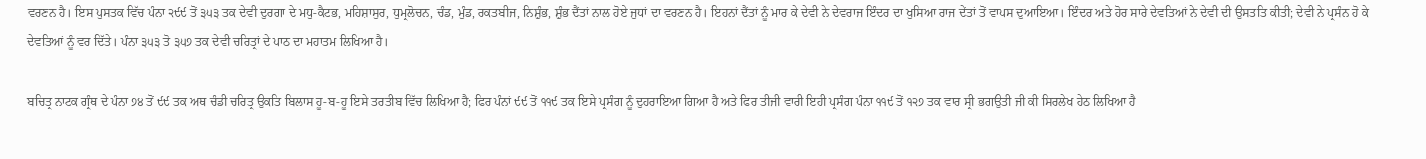ਵਰਣਨ ਹੈ। ਇਸ ਪੁਸਤਕ ਵਿੱਚ ਪੰਨਾ ੨੯੯ ਤੋਂ ੩੫੩ ਤਕ ਦੇਵੀ ਦੁਰਗਾ ਦੇ ਮਧੁ-ਕੈਟਭ, ਮਹਿਸ਼ਾਸੁਰ, ਧੁਮ੍ਰਲੋਚਨ, ਚੰਡ, ਮੁੰਡ, ਰਕਤਬੀਜ, ਨਿਸ਼ੁੰਭ, ਸ਼ੁੰਭ ਦੈਂਤਾਂ ਨਾਲ ਹੋਏ ਜੁਧਾਂ ਦਾ ਵਰਣਨ ਹੈ। ਇਹਨਾਂ ਦੈਂਤਾਂ ਨੂੰ ਮਾਰ ਕੇ ਦੇਵੀ ਨੇ ਦੇਵਰਾਜ ਇੰਦਰ ਦਾ ਖੁਸਿਆ ਰਾਜ ਦੇਂਤਾਂ ਤੋਂ ਵਾਪਸ ਦੁਆਇਆ। ਇੰਦਰ ਅਤੇ ਹੋਰ ਸਾਰੇ ਦੇਵਤਿਆਂ ਨੇ ਦੇਵੀ ਦੀ ਉਸਤਤਿ ਕੀਤੀ; ਦੇਵੀ ਨੇ ਪ੍ਰਸੰਨ ਹੋ ਕੇ ਦੇਵਤਿਆਂ ਨੂੰ ਵਰ ਦਿੱਤੇ। ਪੰਨਾ ੩੫੩ ਤੋ ੩੫੭ ਤਕ ਦੇਵੀ ਚਰਿਤ੍ਰਾਂ ਦੇ ਪਾਠ ਦਾ ਮਹਾਤਮ ਲਿਖਿਆ ਹੈ।

ਬਚਿਤ੍ਰ ਨਾਟਕ ਗ੍ਰੰਥ ਦੇ ਪੰਨਾ ੭੪ ਤੋਂ ੯੯ ਤਕ ਅਥ ਚੰਡੀ ਚਰਿਤ੍ਰ ਉਕਤਿ ਬਿਲਾਸ ਹੂ-ਬ-ਹੂ ਇਸੇ ਤਰਤੀਬ ਵਿੱਚ ਲਿਖਿਆ ਹੈ; ਫਿਰ ਪੰਨਾਂ ੯੯ ਤੋਂ ੧੧੯ ਤਕ ਇਸੇ ਪ੍ਰਸੰਗ ਨੂੰ ਦੁਹਰਾਇਆ ਗਿਆ ਹੈ ਅਤੇ ਫਿਰ ਤੀਜੀ ਵਾਰੀ ਇਹੀ ਪ੍ਰਸੰਗ ਪੰਨਾ ੧੧੯ ਤੋਂ ੧੨੭ ਤਕ ਵਾਰ ਸ੍ਰੀ ਭਗਉਤੀ ਜੀ ਕੀ ਸਿਰਲੇਖ ਹੇਠ ਲਿਖਿਆ ਹੈ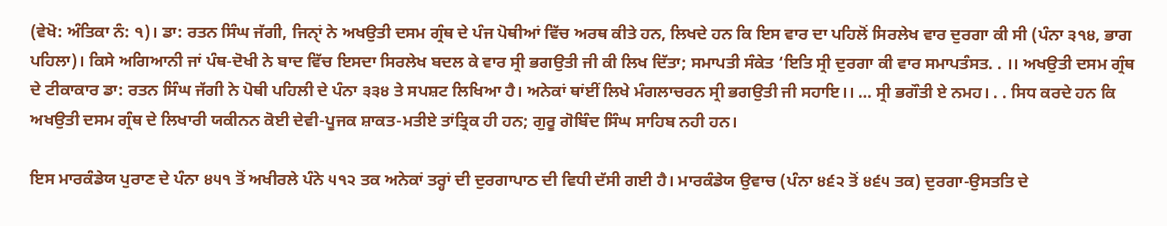(ਵੇਖੋ: ਅੰਤਿਕਾ ਨੰ: ੧)। ਡਾ: ਰਤਨ ਸਿੰਘ ਜੱਗੀ, ਜਿਨੑਾਂ ਨੇ ਅਖਉਤੀ ਦਸਮ ਗ੍ਰੰਥ ਦੇ ਪੰਜ ਪੋਥੀਆਂ ਵਿੱਚ ਅਰਥ ਕੀਤੇ ਹਨ, ਲਿਖਦੇ ਹਨ ਕਿ ਇਸ ਵਾਰ ਦਾ ਪਹਿਲੋਂ ਸਿਰਲੇਖ ਵਾਰ ਦੁਰਗਾ ਕੀ ਸੀ (ਪੰਨਾ ੩੧੪, ਭਾਗ ਪਹਿਲਾ)। ਕਿਸੇ ਅਗਿਆਨੀ ਜਾਂ ਪੰਥ-ਦੋਖੀ ਨੇ ਬਾਦ ਵਿੱਚ ਇਸਦਾ ਸਿਰਲੇਖ ਬਦਲ ਕੇ ਵਾਰ ਸ੍ਰੀ ਭਗਉਤੀ ਜੀ ਕੀ ਲਿਖ ਦਿੱਤਾ; ਸਮਾਪਤੀ ਸੰਕੇਤ ‘ਇਤਿ ਸ੍ਰੀ ਦੁਰਗਾ ਕੀ ਵਾਰ ਸਮਾਪਤੰਸਤ. . ।। ਅਖਉਤੀ ਦਸਮ ਗ੍ਰੰਥ ਦੇ ਟੀਕਾਕਾਰ ਡਾ: ਰਤਨ ਸਿੰਘ ਜੱਗੀ ਨੇ ਪੋਥੀ ਪਹਿਲੀ ਦੇ ਪੰਨਾ ੩੩੪ ਤੇ ਸਪਸ਼ਟ ਲਿਖਿਆ ਹੈ। ਅਨੇਕਾਂ ਥਾਂਈਂ ਲਿਖੇ ਮੰਗਲਾਚਰਨ ਸ੍ਰੀ ਭਗਉਤੀ ਜੀ ਸਹਾਇ।। … ਸ੍ਰੀ ਭਗੌਤੀ ਏ ਨਮਹ। . . ਸਿਧ ਕਰਦੇ ਹਨ ਕਿ ਅਖਉਤੀ ਦਸਮ ਗ੍ਰੰਥ ਦੇ ਲਿਖਾਰੀ ਯਕੀਨਨ ਕੋਈ ਦੇਵੀ-ਪੂਜਕ ਸ਼ਾਕਤ-ਮਤੀਏ ਤਾਂਤ੍ਰਿਕ ਹੀ ਹਨ; ਗੁਰੂ ਗੋਬਿੰਦ ਸਿੰਘ ਸਾਹਿਬ ਨਹੀ ਹਨ।

ਇਸ ਮਾਰਕੰਡੇਯ ਪੁਰਾਣ ਦੇ ਪੰਨਾ ੪੫੧ ਤੋਂ ਅਖੀਰਲੇ ਪੰਨੇ ੫੧੨ ਤਕ ਅਨੇਕਾਂ ਤਰ੍ਹਾਂ ਦੀ ਦੁਰਗਾਪਾਠ ਦੀ ਵਿਧੀ ਦੱਸੀ ਗਈ ਹੈ। ਮਾਰਕੰਡੇਯ ਉਵਾਚ (ਪੰਨਾ ੪੬੨ ਤੋਂ ੪੬੫ ਤਕ) ਦੁਰਗਾ-ਉਸਤਤਿ ਦੇ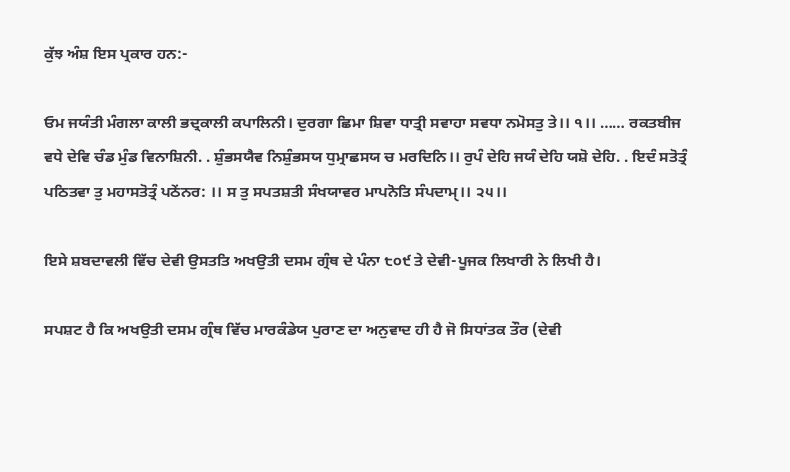ਕੁੱਝ ਅੰਸ਼ ਇਸ ਪ੍ਰਕਾਰ ਹਨ:-

ਓਮ ਜਯੰਤੀ ਮੰਗਲਾ ਕਾਲੀ ਭਦ੍ਰਕਾਲੀ ਕਪਾਲਿਨੀ। ਦੁਰਗਾ ਛਿਮਾ ਸ਼ਿਵਾ ਧਾਤ੍ਰੀ ਸਵਾਹਾ ਸਵਧਾ ਨਮੋਸਤੁ ਤੇ।। ੧।। …… ਰਕਤਬੀਜ ਵਧੇ ਦੇਵਿ ਚੰਡ ਮੁੰਡ ਵਿਨਾਸ਼ਿਨੀ. . ਸ਼ੁੰਭਸਯੈਵ ਨਿਸ਼ੁੰਭਸਯ ਧੁਮ੍ਰਾਛਸਯ ਚ ਮਰਦਿਨਿ।। ਰੁਪੰ ਦੇਹਿ ਜਯੰ ਦੇਹਿ ਯਸ਼ੋ ਦੇਹਿ. . ਇਦੰ ਸਤੋਤ੍ਰੰ ਪਠਿਤਵਾ ਤੁ ਮਹਾਸਤੋਤ੍ਰੰ ਪਠੇਂਨਰ: ।। ਸ ਤੁ ਸਪਤਸ਼ਤੀ ਸੰਖਯਾਵਰ ਮਾਪਨੋਤਿ ਸੰਪਦਾਮੑ।। ੨੫।।

ਇਸੇ ਸ਼ਬਦਾਵਲੀ ਵਿੱਚ ਦੇਵੀ ਉਸਤਤਿ ਅਖਉਤੀ ਦਸਮ ਗ੍ਰੰਥ ਦੇ ਪੰਨਾ ੮੦੯ ਤੇ ਦੇਵੀ-ਪੂਜਕ ਲਿਖਾਰੀ ਨੇ ਲਿਖੀ ਹੈ।

ਸਪਸ਼ਟ ਹੈ ਕਿ ਅਖਉਤੀ ਦਸਮ ਗ੍ਰੰਥ ਵਿੱਚ ਮਾਰਕੰਡੇਯ ਪੁਰਾਣ ਦਾ ਅਨੁਵਾਦ ਹੀ ਹੈ ਜੋ ਸਿਧਾਂਤਕ ਤੌਰ (ਦੇਵੀ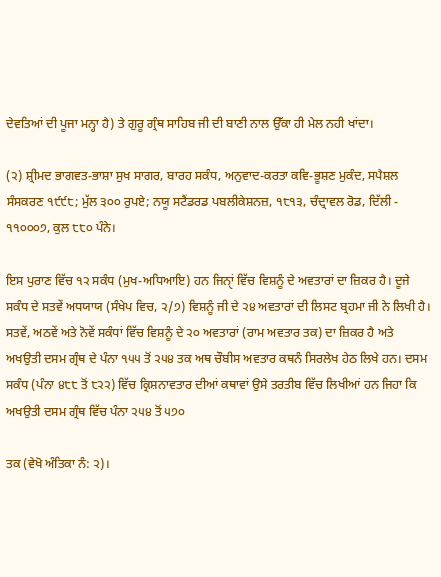ਦੇਵਤਿਆਂ ਦੀ ਪੂਜਾ ਮਨ੍ਹਾ ਹੈ) ਤੇ ਗੁਰੂ ਗ੍ਰੰਥ ਸਾਹਿਬ ਜੀ ਦੀ ਬਾਣੀ ਨਾਲ ਉੱਕਾ ਹੀ ਮੇਲ ਨਹੀ ਖਾਂਦਾ।

(੨) ਸ਼੍ਰੀਮਦ ਭਾਗਵਤ-ਭਾਸ਼ਾ ਸੁਖ ਸਾਗਰ, ਬਾਰਹ ਸਕੰਧ, ਅਨੁਵਾਦ-ਕਰਤਾ ਕਵਿ-ਭੂਸ਼ਣ ਮੁਕੰਦ, ਸਪੈਸ਼ਲ ਸੰਸਕਰਣ ੧੯੯੮; ਮੁੱਲ ੩੦੦ ਰੁਪਏ; ਨਯੂ ਸਟੈਂਡਰਡ ਪਬਲੀਕੇਸ਼ਨਜ਼, ੧੮੧੩, ਚੰਦ੍ਰਾਵਲ ਰੋਡ, ਦਿੱਲੀ - ੧੧੦੦੦੭, ਕੁਲ ੮੮੦ ਪੰਨੇ।

ਇਸ ਪੁਰਾਣ ਵਿੱਚ ੧੨ ਸਕੰਧ (ਮੁਖ-ਅਧਿਆਇ) ਹਨ ਜਿਨੑਾਂ ਵਿੱਚ ਵਿਸ਼ਨੂੰ ਦੇ ਅਵਤਾਰਾਂ ਦਾ ਜ਼ਿਕਰ ਹੈ। ਦੂਜੇ ਸਕੰਧ ਦੇ ਸਤਵੇਂ ਅਧਯਾਯ (ਸੰਖੇਪ ਵਿਚ, ੨/੭) ਵਿਸ਼ਨੂੰ ਜੀ ਦੇ ੨੪ ਅਵਤਾਰਾਂ ਦੀ ਲਿਸਟ ਬ੍ਰਹਮਾ ਜੀ ਨੇ ਲਿਖੀ ਹੈ। ਸਤਵੇਂ, ਅਠਵੇਂ ਅਤੇ ਨੋਵੇਂ ਸਕੰਧਾਂ ਵਿੱਚ ਵਿਸ਼ਨੂੰ ਦੇ ੨੦ ਅਵਤਾਰਾਂ (ਰਾਮ ਅਵਤਾਰ ਤਕ) ਦਾ ਜ਼ਿਕਰ ਹੈ ਅਤੇ ਅਖਉਤੀ ਦਸਮ ਗ੍ਰੰਥ ਦੇ ਪੰਨਾ ੧੫੫ ਤੋਂ ੨੫੪ ਤਕ ਅਥ ਚੌਬੀਸ ਅਵਤਾਰ ਕਥਨੰ ਸਿਰਲੇਖ ਹੇਠ ਲਿਖੇ ਹਨ। ਦਸਮ ਸਕੰਧ (ਪੰਨਾ ੪੮੮ ਤੋਂ ੮੨੨) ਵਿੱਚ ਕ੍ਰਿਸ਼ਨਾਵਤਾਰ ਦੀਆਂ ਕਥਾਵਾਂ ਉਸੇ ਤਰਤੀਬ ਵਿੱਚ ਲਿਖੀਆਂ ਹਨ ਜਿਹਾ ਕਿ ਅਖਉਤੀ ਦਸਮ ਗ੍ਰੰਥ ਵਿੱਚ ਪੰਨਾ ੨੫੪ ਤੋਂ ੫੭੦

ਤਕ (ਵੇਖੋ ਅੰਤਿਕਾ ਨੰ: ੨)।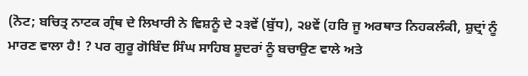(ਨੋਟ; ਬਚਿਤ੍ਰ ਨਾਟਕ ਗ੍ਰੰਥ ਦੇ ਲਿਖਾਰੀ ਨੇ ਵਿਸ਼ਨੂੰ ਦੇ ੨੩ਵੇਂ (ਬੁੱਧ), ੨੪ਵੇਂ (ਹਰਿ ਜੂ ਅਰਥਾਤ ਨਿਹਕਲੰਕੀ, ਸ਼ੁਦ੍ਰਾਂ ਨੂੰ ਮਾਰਣ ਵਾਲਾ ਹੈ! ? ਪਰ ਗੁਰੂ ਗੋਬਿੰਦ ਸਿੰਘ ਸਾਹਿਬ ਸ਼ੂਦਰਾਂ ਨੂੰ ਬਚਾਉਣ ਵਾਲੇ ਅਤੇ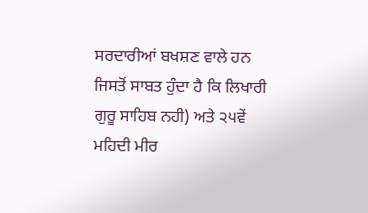ਸਰਦਾਰੀਆਂ ਬਖਸ਼ਣ ਵਾਲੇ ਹਨ ਜਿਸਤੋਂ ਸਾਬਤ ਹੁੰਦਾ ਹੈ ਕਿ ਲਿਖਾਰੀ ਗੁਰੂ ਸਾਹਿਬ ਨਹੀ) ਅਤੇ ੨੫ਵੇਂ ਮਹਿਦੀ ਮੀਰ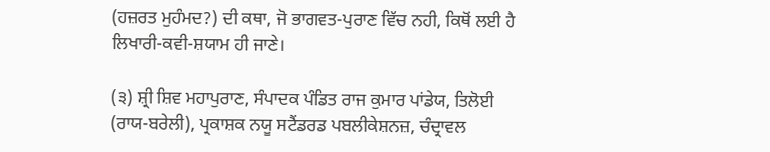(ਹਜ਼ਰਤ ਮੁਹੰਮਦ?) ਦੀ ਕਥਾ, ਜੋ ਭਾਗਵਤ-ਪੁਰਾਣ ਵਿੱਚ ਨਹੀ, ਕਿਥੋਂ ਲਈ ਹੈ ਲਿਖਾਰੀ-ਕਵੀ-ਸ਼ਯਾਮ ਹੀ ਜਾਣੇ।

(੩) ਸ਼੍ਰੀ ਸ਼ਿਵ ਮਹਾਪੁਰਾਣ, ਸੰਪਾਦਕ ਪੰਡਿਤ ਰਾਜ ਕੁਮਾਰ ਪਾਂਡੇਯ, ਤਿਲੋਈ (ਰਾਯ-ਬਰੇਲੀ), ਪ੍ਰਕਾਸ਼ਕ ਨਯੂ ਸਟੈਂਡਰਡ ਪਬਲੀਕੇਸ਼ਨਜ਼, ਚੰਦ੍ਰਾਵਲ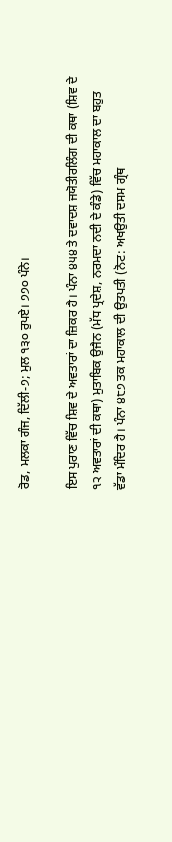ਰੋਡ, ਮਲਕਾ ਗੰਜ, ਦਿੱਲੀ-੭; ਮੁਲ ੧੩੦ ਰੁਪਏ। ੭੭੦ ਪੰਨੇ।

ਇਸ ਪੁਰਾਣ ਵਿੱਚ ਸ਼ਿਵ ਦੇ ਅਵਤਾਰਾਂ ਦਾ ਜ਼ਿਕਰ ਹੈ। ਪੰਨਾ ੪੫੪ ਤੇ ਦਵਾਦਸ਼ ਜਯੋਤੀਰਲਿੰਗ ਦੀ ਕਥਾ (ਸ਼ਿਵ ਦੇ ੧੨ ਅਵਤਾਰਾਂ ਦੀ ਕਥਾ) ਮੁਤਾਬਿਕ ਉਜੈਨ (ਮੱਧ ਪ੍ਰਦੇਸ਼, ਨਰਮਦਾ ਨਦੀ ਦੇ ਕੰਡੇ) ਵਿੱਚ ਮਹਾਕਾਲ ਦਾ ਬਹੁਤ ਵੱਡਾ ਮੰਦਿਰ ਹੈ। ਪੰਨਾ ੪੮੭ ਤਕ ਮਹਾਕਾਲ ਦੀ ਉਤਪਤੀ (ਨੋਟ: ਅਖਉਤੀ ਦਸਮ ਗ੍ਰੰਥ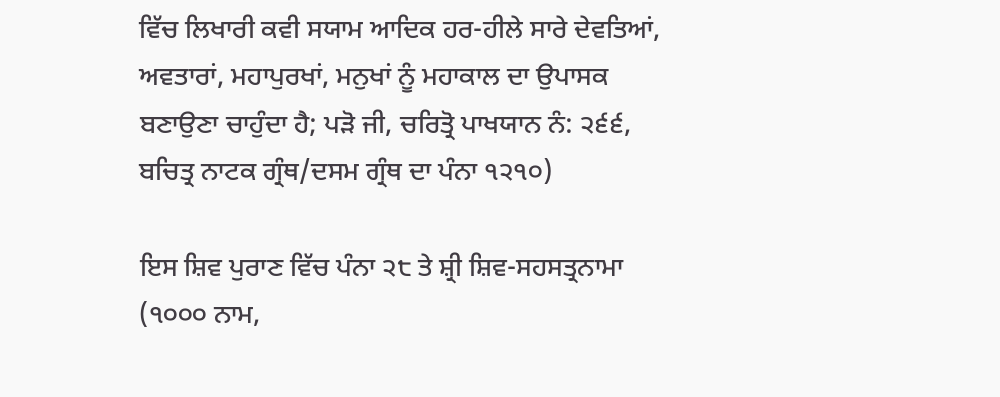ਵਿੱਚ ਲਿਖਾਰੀ ਕਵੀ ਸਯਾਮ ਆਦਿਕ ਹਰ-ਹੀਲੇ ਸਾਰੇ ਦੇਵਤਿਆਂ, ਅਵਤਾਰਾਂ, ਮਹਾਪੁਰਖਾਂ, ਮਨੁਖਾਂ ਨੂੰ ਮਹਾਕਾਲ ਦਾ ਉਪਾਸਕ ਬਣਾਉਣਾ ਚਾਹੁੰਦਾ ਹੈ; ਪੜੋ ਜੀ, ਚਰਿਤ੍ਰੋ ਪਾਖਯਾਨ ਨੰ: ੨੬੬, ਬਚਿਤ੍ਰ ਨਾਟਕ ਗ੍ਰੰਥ/ਦਸਮ ਗ੍ਰੰਥ ਦਾ ਪੰਨਾ ੧੨੧੦)

ਇਸ ਸ਼ਿਵ ਪੁਰਾਣ ਵਿੱਚ ਪੰਨਾ ੨੮ ਤੇ ਸ਼੍ਰੀ ਸ਼ਿਵ-ਸਹਸਤ੍ਰਨਾਮਾ (੧੦੦੦ ਨਾਮ,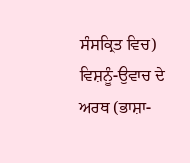ਸੰਸਕ੍ਰਿਤ ਵਿਚ) ਵਿਸ਼ਨੂੰ-ਉਵਾਚ ਦੇ ਅਰਥ (ਭਾਸ਼ਾ-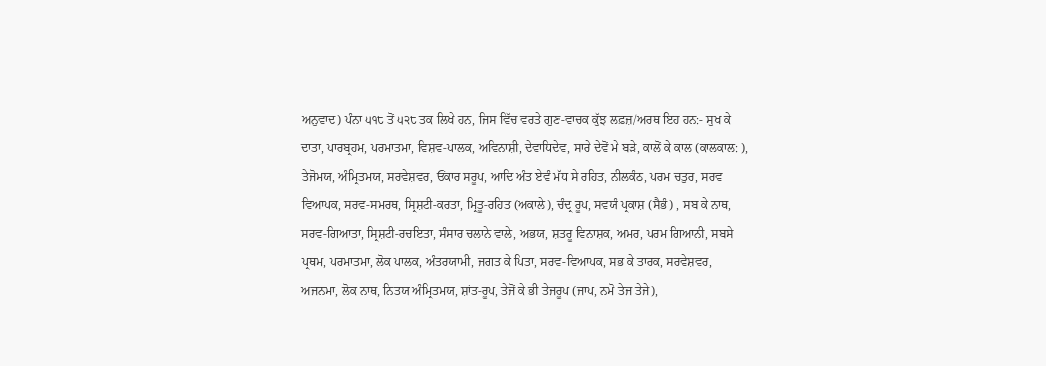ਅਨੁਵਾਦ) ਪੰਨਾ ੫੧੮ ਤੋਂ ੫੨੮ ਤਕ ਲਿਖੇ ਹਨ, ਜਿਸ ਵਿੱਚ ਵਰਤੇ ਗੁਣ-ਵਾਚਕ ਕੁੱਝ ਲਫ਼ਜ਼/ਅਰਥ ਇਹ ਹਨ:- ਸੁਖ ਕੇ ਦਾਤਾ, ਪਾਰਬ੍ਰਹਮ, ਪਰਮਾਤਮਾ, ਵਿਸ਼ਵ-ਪਾਲਕ, ਅਵਿਨਾਸ਼ੀ, ਦੇਵਾਧਿਦੇਵ, ਸਾਰੇ ਦੇਵੋਂ ਮੇ ਬੜੇ, ਕਾਲੋਂ ਕੇ ਕਾਲ (ਕਾਲਕਾਲ: ), ਤੇਜੋਮਯ, ਅੰਮ੍ਰਿਤਮਯ, ਸਰਵੇਸ਼ਵਰ, ਓਂਕਾਰ ਸਰੂਪ, ਆਦਿ ਅੰਤ ਏਵੰ ਮੱਧ ਸੇ ਰਹਿਤ, ਨੀਲਕੰਠ, ਪਰਮ ਚਤੁਰ, ਸਰਵ ਵਿਆਪਕ, ਸਰਵ-ਸਮਰਥ, ਸ੍ਰਿਸ਼ਟੀ-ਕਰਤਾ, ਮ੍ਰਿਤੂ-ਰਹਿਤ (ਅਕਾਲੇ), ਚੰਦ੍ਰ ਰੂਪ, ਸਵਯੰ ਪ੍ਰਕਾਸ਼ (ਸੈਭੰ) , ਸਬ ਕੇ ਨਾਥ, ਸਰਵ-ਗਿਆਤਾ, ਸ੍ਰਿਸ਼ਟੀ-ਰਚਇਤਾ, ਸੰਸਾਰ ਚਲਾਨੇ ਵਾਲੇ, ਅਭਯ, ਸ਼ਤਰੂ ਵਿਨਾਸ਼ਕ, ਅਮਰ, ਪਰਮ ਗਿਆਨੀ, ਸਬਸੇ ਪ੍ਰਥਮ, ਪਰਮਾਤਮਾ, ਲੋਕ ਪਾਲਕ, ਅੰਤਰਯਾਮੀ, ਜਗਤ ਕੇ ਪਿਤਾ, ਸਰਵ-ਵਿਆਪਕ, ਸਭ ਕੇ ਤਾਰਕ, ਸਰਵੇਸ਼ਵਰ, ਅਜਨਮਾ, ਲੋਕ ਨਾਥ, ਨਿਤਯ ਅੰਮ੍ਰਿਤਮਯ, ਸ਼ਾਂਤ-ਰੂਪ, ਤੇਜੋਂ ਕੇ ਭੀ ਤੇਜਰੂਪ (ਜਾਪ, ਨਮੋ ਤੇਜ ਤੇਜੇ),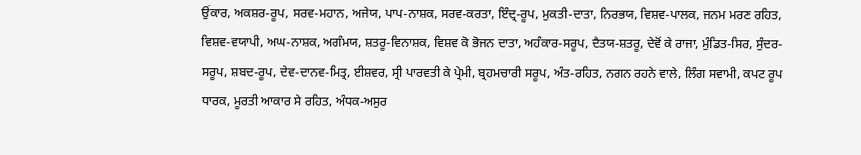ਉਂਕਾਰ, ਅਕਸ਼ਰ-ਰੂਪ, ਸਰਵ-ਮਹਾਨ, ਅਜੇਯ, ਪਾਪ-ਨਾਸ਼ਕ, ਸਰਵ-ਕਰਤਾ, ਇੰਦ੍ਰ-ਰੂਪ, ਮੁਕਤੀ-ਦਾਤਾ, ਨਿਰਭਯ, ਵਿਸ਼ਵ-ਪਾਲਕ, ਜਨਮ ਮਰਣ ਰਹਿਤ, ਵਿਸ਼ਵ-ਵਯਾਪੀ, ਅਘ-ਨਾਸ਼ਕ, ਅਗੰਮਯ, ਸ਼ਤਰੂ-ਵਿਨਾਸ਼ਕ, ਵਿਸ਼ਵ ਕੋ ਭੋਜਨ ਦਾਤਾ, ਅਹੰਕਾਰ-ਸਰੂਪ, ਦੈਤਯ-ਸ਼ਤਰੂ, ਦੇਵੋਂ ਕੇ ਰਾਜਾ, ਮੁੰਡਿਤ-ਸਿਰ, ਸੁੰਦਰ-ਸਰੂਪ, ਸ਼ਬਦ-ਰੂਪ, ਦੇਵ-ਦਾਨਵ-ਮਿਤ੍ਰ, ਈਸ਼ਵਰ, ਸ੍ਰੀ ਪਾਰਵਤੀ ਕੇ ਪ੍ਰੇਮੀ, ਬ੍ਰਹਮਚਾਰੀ ਸਰੂਪ, ਅੰਤ-ਰਹਿਤ, ਨਗਨ ਰਹਨੇ ਵਾਲੇ, ਲਿੰਗ ਸਵਾਮੀ, ਕਪਟ ਰੂਪ ਧਾਰਕ, ਮੂਰਤੀ ਆਕਾਰ ਸੇ ਰਹਿਤ, ਅੰਧਕ-ਅਸੁਰ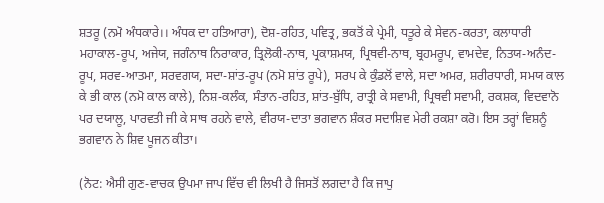ਸ਼ਤਰੂ (ਨਮੋ ਅੰਧਕਾਰੇ।। ਅੰਧਕ ਦਾ ਹਤਿਆਰਾ), ਦੋਸ਼-ਰਹਿਤ, ਪਵਿਤ੍ਰ, ਭਕਤੋਂ ਕੇ ਪ੍ਰੇਮੀ, ਧਤੂਰੇ ਕੇ ਸੇਵਨ-ਕਰਤਾ, ਕਲਾਧਾਰੀ ਮਹਾਕਾਲ-ਰੂਪ, ਅਜੇਯ, ਜਗੰਨਾਥ ਨਿਰਾਕਾਰ, ਤ੍ਰਿਲੋਕੀ-ਨਾਥ, ਪ੍ਰਕਾਸ਼ਮਯ, ਪ੍ਰਿਥਵੀ-ਨਾਥ, ਬ੍ਰਹਮਰੂਪ, ਵਾਮਦੇਵ, ਨਿਤਯ-ਅਨੰਦ-ਰੂਪ, ਸਰਵ-ਆਤਮਾ, ਸਰਵਗਯ, ਸਦਾ-ਸ਼ਾਂਤ-ਰੂਪ (ਨਮੋ ਸ਼ਾਂਤ ਰੂਪੇ), ਸਰਪ ਕੇ ਕੁੰਡਲੋਂ ਵਾਲੇ, ਸਦਾ ਅਮਰ, ਸ਼ਰੀਰਧਾਰੀ, ਸਮਯ ਕਾਲ ਕੇ ਭੀ ਕਾਲ (ਨਮੋ ਕਾਲ ਕਾਲੇ), ਨਿਸ਼-ਕਲੰਕ, ਸੰਤਾਨ-ਰਹਿਤ, ਸ਼ਾਂਤ-ਬੁੱਧਿ, ਰਾਤ੍ਰੀ ਕੇ ਸਵਾਮੀ, ਪ੍ਰਿਥਵੀ ਸਵਾਮੀ, ਰਕਸ਼ਕ, ਵਿਦਵਾਨੋ ਪਰ ਦਯਾਲੂ, ਪਾਰਵਤੀ ਜੀ ਕੇ ਸਾਥ ਰਹਨੇ ਵਾਲੇ, ਵੀਰਯ-ਦਾਤਾ ਭਗਵਾਨ ਸ਼ੰਕਰ ਸਦਾਸ਼ਿਵ ਮੇਰੀ ਰਕਸ਼ਾ ਕਰੋ। ਇਸ ਤਰ੍ਹਾਂ ਵਿਸ਼ਨੂੰ ਭਗਵਾਨ ਨੇ ਸ਼ਿਵ ਪੂਜਨ ਕੀਤਾ।

(ਨੋਟ: ਐਸੀ ਗੁਣ-ਵਾਚਕ ਉਪਮਾ ਜਾਪ ਵਿੱਚ ਵੀ ਲਿਖੀ ਹੈ ਜਿਸਤੋਂ ਲਗਦਾ ਹੈ ਕਿ ਜਾਪੁ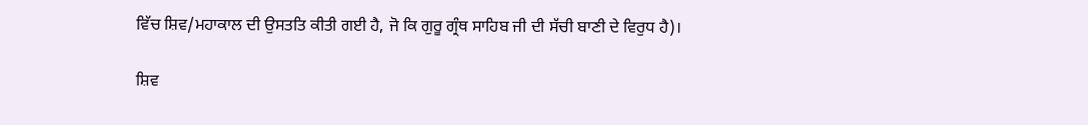ਵਿੱਚ ਸ਼ਿਵ/ਮਹਾਕਾਲ ਦੀ ਉਸਤਤਿ ਕੀਤੀ ਗਈ ਹੈ, ਜੋ ਕਿ ਗੁਰੂ ਗ੍ਰੰਥ ਸਾਹਿਬ ਜੀ ਦੀ ਸੱਚੀ ਬਾਣੀ ਦੇ ਵਿਰੁਧ ਹੈ)।

ਸ਼ਿਵ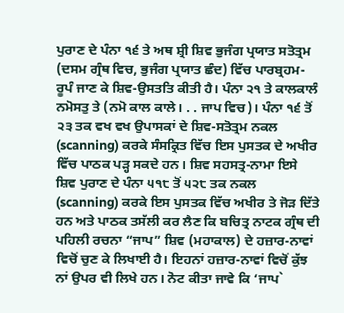ਪੁਰਾਣ ਦੇ ਪੰਨਾ ੧੬ ਤੇ ਅਥ ਸ਼੍ਰੀ ਸ਼ਿਵ ਭੁਜੰਗ ਪ੍ਰਯਾਤ ਸਤੋਤ੍ਰਮ (ਦਸਮ ਗ੍ਰੰਥ ਵਿਚ, ਭੁਜੰਗ ਪ੍ਰਯਾਤ ਛੰਦ) ਵਿੱਚ ਪਾਰਬ੍ਰਹਮ-ਰੂਪੰ ਜਾਣ ਕੇ ਸ਼ਿਵ-ਉਸਤਤਿ ਕੀਤੀ ਹੈ। ਪੰਨਾ ੨੧ ਤੇ ਕਾਲਕਾਲੰ ਨਮੋਸਤੁ ਤੇ (ਨਮੋ ਕਾਲ ਕਾਲੇ। . . ਜਾਪ ਵਿਚ)। ਪੰਨਾ ੧੬ ਤੋਂ ੨੩ ਤਕ ਵਖ ਵਖ ਉਪਾਸਕਾਂ ਦੇ ਸ਼ਿਵ-ਸਤੋਤ੍ਰਮ ਨਕਲ (scanning) ਕਰਕੇ ਸੰਸਕ੍ਰਿਤ ਵਿੱਚ ਇਸ ਪੁਸਤਕ ਦੇ ਅਖੀਰ ਵਿੱਚ ਪਾਠਕ ਪੜ੍ਹ ਸਕਦੇ ਹਨ। ਸ਼ਿਵ ਸਹਸਤ੍ਰ-ਨਾਮਾ ਇਸੇ ਸ਼ਿਵ ਪੁਰਾਣ ਦੇ ਪੰਨਾ ੫੧੮ ਤੋਂ ੫੨੮ ਤਕ ਨਕਲ (scanning) ਕਰਕੇ ਇਸ ਪੁਸਤਕ ਵਿੱਚ ਅਖੀਰ ਤੇ ਜੋੜ ਦਿੱਤੇ ਹਨ ਅਤੇ ਪਾਠਕ ਤਸੱਲੀ ਕਰ ਲੈਣ ਕਿ ਬਚਿਤ੍ਰ ਨਾਟਕ ਗ੍ਰੰਥ ਦੀ ਪਹਿਲੀ ਰਚਨਾ “ਜਾਪ” ਸ਼ਿਵ (ਮਹਾਕਾਲ) ਦੇ ਹਜ਼ਾਰ-ਨਾਵਾਂ ਵਿਚੋਂ ਚੁਣ ਕੇ ਲਿਖਾਈ ਹੈ। ਇਹਨਾਂ ਹਜ਼ਾਰ-ਨਾਵਾਂ ਵਿਚੋਂ ਕੁੱਝ ਨਾਂ ਉਪਰ ਵੀ ਲਿਖੇ ਹਨ। ਨੋਟ ਕੀਤਾ ਜਾਵੇ ਕਿ ‘ਜਾਪ`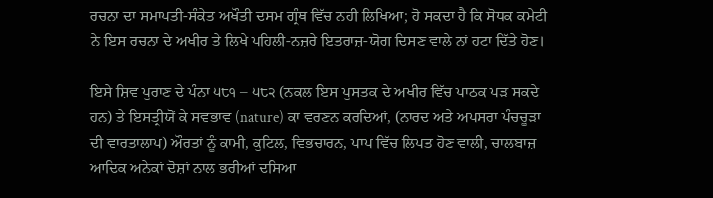ਰਚਨਾ ਦਾ ਸਮਾਪਤੀ-ਸੰਕੇਤ ਅਖੌਤੀ ਦਸਮ ਗ੍ਰੰਥ ਵਿੱਚ ਨਹੀ ਲਿਖਿਆ; ਹੋ ਸਕਦਾ ਹੈ ਕਿ ਸੋਧਕ ਕਮੇਟੀ ਨੇ ਇਸ ਰਚਨਾ ਦੇ ਅਖੀਰ ਤੇ ਲਿਖੇ ਪਹਿਲੀ-ਨਜ਼ਰੇ ਇਤਰਾਜ਼-ਯੋਗ ਦਿਸਣ ਵਾਲੇ ਨਾਂ ਹਟਾ ਦਿੱਤੇ ਹੋਣ।

ਇਸੇ ਸ਼ਿਵ ਪੁਰਾਣ ਦੇ ਪੰਨਾ ੫੮੧ – ੫੮੨ (ਨਕਲ ਇਸ ਪੁਸਤਕ ਦੇ ਅਖੀਰ ਵਿੱਚ ਪਾਠਕ ਪੜ ਸਕਦੇ ਹਨ) ਤੇ ਇਸਤ੍ਰੀਯੋਂ ਕੇ ਸਵਭਾਵ (nature) ਕਾ ਵਰਣਨ ਕਰਦਿਆਂ, (ਨਾਰਦ ਅਤੇ ਅਪਸਰਾ ਪੰਚਚੂੜਾ ਦੀ ਵਾਰਤਾਲਾਪ) ਔਰਤਾਂ ਨੂੰ ਕਾਮੀ, ਕੁਟਿਲ, ਵਿਭਚਾਰਨ, ਪਾਪ ਵਿੱਚ ਲਿਪਤ ਹੋਣ ਵਾਲੀ, ਚਾਲਬਾਜ਼ ਆਦਿਕ ਅਨੇਕਾਂ ਦੋਸ਼ਾਂ ਨਾਲ ਭਰੀਆਂ ਦਸਿਆ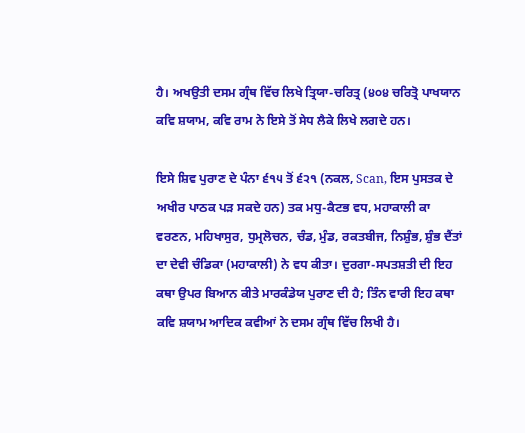ਹੈ। ਅਖਉਤੀ ਦਸਮ ਗ੍ਰੰਥ ਵਿੱਚ ਲਿਖੇ ਤ੍ਰਿਯਾ-ਚਰਿਤ੍ਰ (੪੦੪ ਚਰਿਤ੍ਰੋ ਪਾਖਯਾਨ ਕਵਿ ਸ਼ਯਾਮ, ਕਵਿ ਰਾਮ ਨੇ ਇਸੇ ਤੋਂ ਸੇਧ ਲੈਕੇ ਲਿਖੇ ਲਗਦੇ ਹਨ।

ਇਸੇ ਸ਼ਿਵ ਪੁਰਾਣ ਦੇ ਪੰਨਾ ੬੧੫ ਤੋਂ ੬੨੧ (ਨਕਲ, Scan, ਇਸ ਪੁਸਤਕ ਦੇ ਅਖੀਰ ਪਾਠਕ ਪੜ ਸਕਦੇ ਹਨ) ਤਕ ਮਧੁ-ਕੈਟਭ ਵਧ, ਮਹਾਕਾਲੀ ਕਾ ਵਰਣਨ, ਮਹਿਖਾਸੁਰ, ਧੁਮ੍ਰਲੋਚਨ, ਚੰਡ, ਮੁੰਡ, ਰਕਤਬੀਜ, ਨਿਸ਼ੁੰਭ, ਸ਼ੁੰਭ ਦੈਂਤਾਂ ਦਾ ਦੇਵੀ ਚੰਡਿਕਾ (ਮਹਾਕਾਲੀ) ਨੇ ਵਧ ਕੀਤਾ। ਦੁਰਗਾ-ਸਪਤਸ਼ਤੀ ਦੀ ਇਹ ਕਥਾ ਉਪਰ ਬਿਆਨ ਕੀਤੇ ਮਾਰਕੰਡੇਯ ਪੁਰਾਣ ਦੀ ਹੈ; ਤਿੰਨ ਵਾਰੀ ਇਹ ਕਥਾ ਕਵਿ ਸ਼ਯਾਮ ਆਦਿਕ ਕਵੀਆਂ ਨੇ ਦਸਮ ਗ੍ਰੰਥ ਵਿੱਚ ਲਿਖੀ ਹੈ।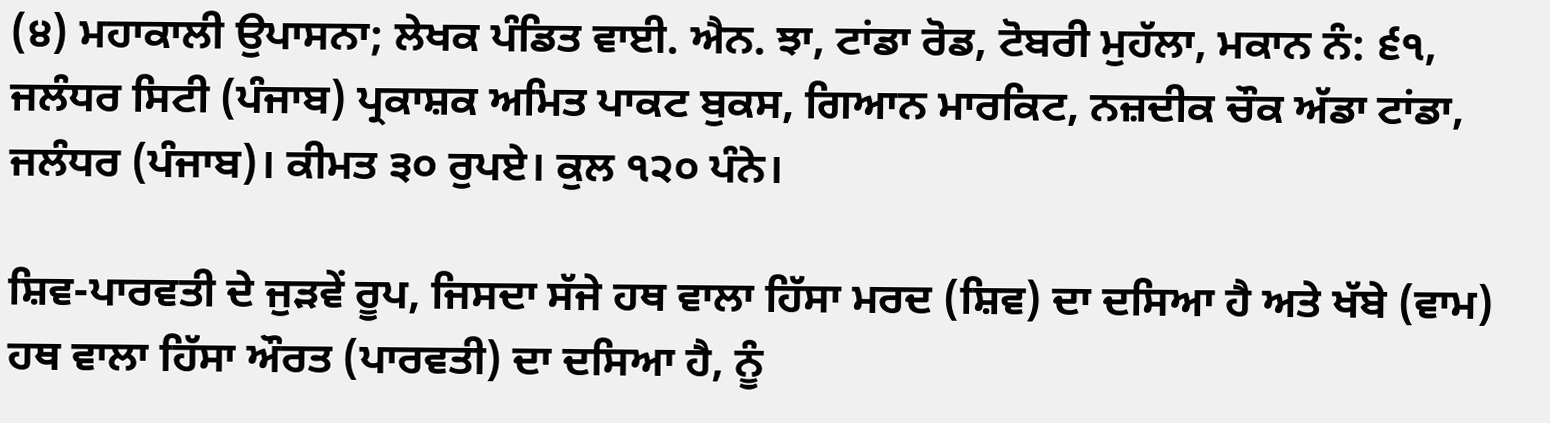(੪) ਮਹਾਕਾਲੀ ਉਪਾਸਨਾ; ਲੇਖਕ ਪੰਡਿਤ ਵਾਈ. ਐਨ. ਝਾ, ਟਾਂਡਾ ਰੋਡ, ਟੋਬਰੀ ਮੁਹੱਲਾ, ਮਕਾਨ ਨੰ: ੬੧, ਜਲੰਧਰ ਸਿਟੀ (ਪੰਜਾਬ) ਪ੍ਰਕਾਸ਼ਕ ਅਮਿਤ ਪਾਕਟ ਬੁਕਸ, ਗਿਆਨ ਮਾਰਕਿਟ, ਨਜ਼ਦੀਕ ਚੌਕ ਅੱਡਾ ਟਾਂਡਾ, ਜਲੰਧਰ (ਪੰਜਾਬ)। ਕੀਮਤ ੩੦ ਰੁਪਏ। ਕੁਲ ੧੨੦ ਪੰਨੇ।

ਸ਼ਿਵ-ਪਾਰਵਤੀ ਦੇ ਜੁੜਵੇਂ ਰੂਪ, ਜਿਸਦਾ ਸੱਜੇ ਹਥ ਵਾਲਾ ਹਿੱਸਾ ਮਰਦ (ਸ਼ਿਵ) ਦਾ ਦਸਿਆ ਹੈ ਅਤੇ ਖੱਬੇ (ਵਾਮ) ਹਥ ਵਾਲਾ ਹਿੱਸਾ ਔਰਤ (ਪਾਰਵਤੀ) ਦਾ ਦਸਿਆ ਹੈ, ਨੂੰ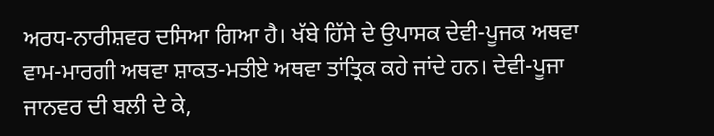ਅਰਧ-ਨਾਰੀਸ਼ਵਰ ਦਸਿਆ ਗਿਆ ਹੈ। ਖੱਬੇ ਹਿੱਸੇ ਦੇ ਉਪਾਸਕ ਦੇਵੀ-ਪੂਜਕ ਅਥਵਾ ਵਾਮ-ਮਾਰਗੀ ਅਥਵਾ ਸ਼ਾਕਤ-ਮਤੀਏ ਅਥਵਾ ਤਾਂਤ੍ਰਿਕ ਕਹੇ ਜਾਂਦੇ ਹਨ। ਦੇਵੀ-ਪੂਜਾ ਜਾਨਵਰ ਦੀ ਬਲੀ ਦੇ ਕੇ,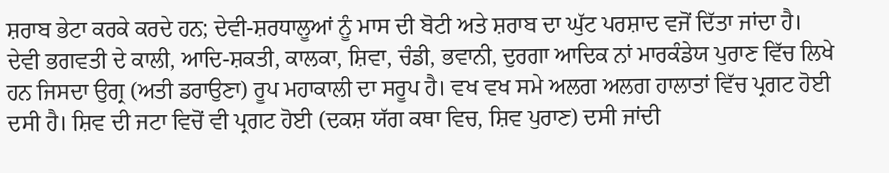ਸ਼ਰਾਬ ਭੇਟਾ ਕਰਕੇ ਕਰਦੇ ਹਨ; ਦੇਵੀ-ਸ਼ਰਧਾਲੂਆਂ ਨੂੰ ਮਾਸ ਦੀ ਬੋਟੀ ਅਤੇ ਸ਼ਰਾਬ ਦਾ ਘੁੱਟ ਪਰਸ਼ਾਦ ਵਜੋਂ ਦਿੱਤਾ ਜਾਂਦਾ ਹੈ। ਦੇਵੀ ਭਗਵਤੀ ਦੇ ਕਾਲੀ, ਆਦਿ-ਸ਼ਕਤੀ, ਕਾਲਕਾ, ਸ਼ਿਵਾ, ਚੰਡੀ, ਭਵਾਨੀ, ਦੁਰਗਾ ਆਦਿਕ ਨਾਂ ਮਾਰਕੰਡੇਯ ਪੁਰਾਣ ਵਿੱਚ ਲਿਖੇ ਹਨ ਜਿਸਦਾ ਉਗ੍ਰ (ਅਤੀ ਡਰਾਉਣਾ) ਰੂਪ ਮਹਾਕਾਲੀ ਦਾ ਸਰੂਪ ਹੈ। ਵਖ ਵਖ ਸਮੇ ਅਲਗ ਅਲਗ ਹਾਲਾਤਾਂ ਵਿੱਚ ਪ੍ਰਗਟ ਹੋਈ ਦਸੀ ਹੈ। ਸ਼ਿਵ ਦੀ ਜਟਾ ਵਿਚੋਂ ਵੀ ਪ੍ਰਗਟ ਹੋਈ (ਦਕਸ਼ ਯੱਗ ਕਥਾ ਵਿਚ, ਸ਼ਿਵ ਪੁਰਾਣ) ਦਸੀ ਜਾਂਦੀ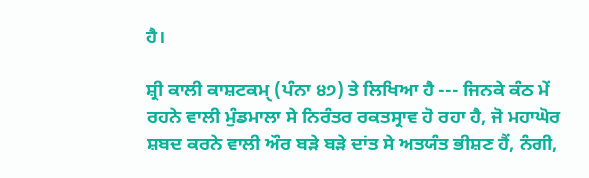ਹੈ।

ਸ਼੍ਰੀ ਕਾਲੀ ਕਾਸ਼ਟਕਮੑ (ਪੰਨਾ ੪੭) ਤੇ ਲਿਖਿਆ ਹੈ --- ਜਿਨਕੇ ਕੰਠ ਮੇਂ ਰਹਨੇ ਵਾਲੀ ਮੁੰਡਮਾਲਾ ਸੇ ਨਿਰੰਤਰ ਰਕਤਸ੍ਰਾਵ ਹੋ ਰਹਾ ਹੈ, ਜੋ ਮਹਾਘੋਰ ਸ਼ਬਦ ਕਰਨੇ ਵਾਲੀ ਔਰ ਬੜੇ ਬੜੇ ਦਾਂਤ ਸੇ ਅਤਯੰਤ ਭੀਸ਼ਣ ਹੈਂ, ਨੰਗੀ,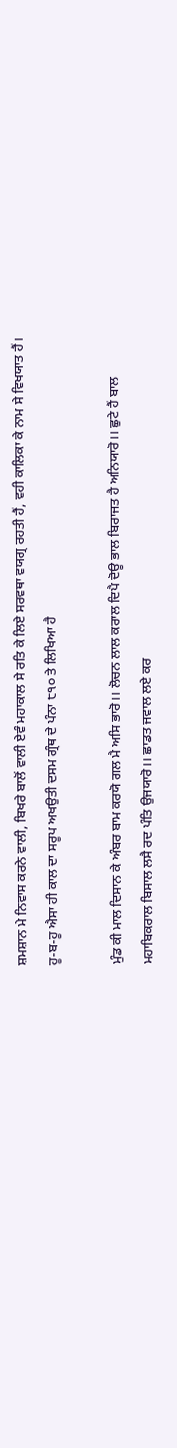ਸ਼ਮਸ਼ਾਨ ਮੇ ਨਿਵਾਸ ਕਰਨੇ ਵਾਲੀ, ਬਿਖਰੇ ਬਾਲੋਂ ਵਾਲੀ ਏਵੰ ਮਹਾਕਾਲ ਸੇ ਰਤਿ ਕੇ ਲਿਏ ਸਰਵਥਾ ਵਯਗ੍ਰ ਰਹਤੀ ਹੈਂ, ਵਹੀ ਕਾਲਿਕਾ ਕੇ ਨਾਮ ਸੇ ਵਿਖਯਾਤ ਹੈਂ। ਹੂ-ਬ-ਹੂ ਐਸਾ ਹੀ ਕਾਲ ਦਾ ਸਰੂਪ ਅਖਉਤੀ ਦਸਮ ਗ੍ਰੰਥ ਦੇ ਪੰਨਾ ੮੧੦ ਤੇ ਲਿਖਿਆ ਹੈ

ਮੁੰਡ ਕੀ ਮਾਲ ਦਿਸਾਨ ਕੇ ਅੰਬਰ ਬਾਮ ਕਰਯੋ ਗਲ ਮੈ ਅਸਿ ਭਾਰੋ।। ਲੋਚਨ ਲਾਲ ਕਰਾਲ ਦਿਪੈ ਦੋਊ ਭਾਲ ਬਿਰਾਜਤ ਹੈ ਅਨਿਯਾਰੋ।। ਛੁਟੇ ਹੈਂ ਬਾਲ ਮਹਾਬਿਕਰਾਲ ਬਿਸਾਲ ਲਸੈ ਰਦ ਪੰਤਿ ਉਜਯਾਰੋ।। ਛਾਡਤ ਜਵਾਲ ਲਏ ਕਰ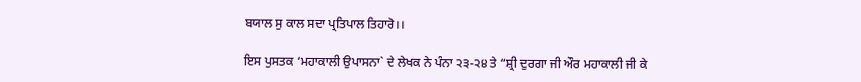ਬਯਾਲ ਸੁ ਕਾਲ ਸਦਾ ਪ੍ਰਤਿਪਾਲ ਤਿਹਾਰੋ।।

ਇਸ ਪੁਸਤਕ ‘ਮਹਾਕਾਲੀ ਉਪਾਸਨਾ` ਦੇ ਲੇਖਕ ਨੇ ਪੰਨਾ ੨੩-੨੪ ਤੇ “ਸ਼੍ਰੀ ਦੁਰਗਾ ਜੀ ਔਰ ਮਹਾਕਾਲੀ ਜੀ ਕੇ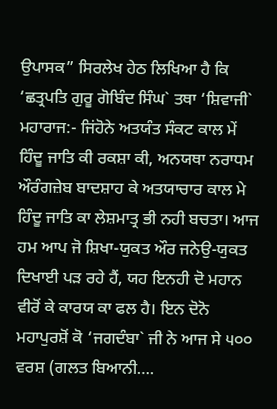ਉਪਾਸਕ” ਸਿਰਲੇਖ ਹੇਠ ਲਿਖਿਆ ਹੈ ਕਿ ‘ਛਤ੍ਰਪਤਿ ਗੁਰੂ ਗੋਬਿੰਦ ਸਿੰਘ` ਤਥਾ ‘ਸ਼ਿਵਾਜੀ` ਮਹਾਰਾਜ:- ਜਿਂਹੋਨੇ ਅਤਯੰਤ ਸੰਕਟ ਕਾਲ ਮੇਂ ਹਿੰਦੂ ਜਾਤਿ ਕੀ ਰਕਸ਼ਾ ਕੀ, ਅਨਯਥਾ ਨਰਾਧਮ ਔਰੰਗਜ਼ੇਬ ਬਾਦਸ਼ਾਹ ਕੇ ਅਤਯਾਚਾਰ ਕਾਲ ਮੇ ਹਿੰਦੂ ਜਾਤਿ ਕਾ ਲੇਸ਼ਮਾਤ੍ਰ ਭੀ ਨਹੀ ਬਚਤਾ। ਆਜ ਹਮ ਆਪ ਜੋ ਸ਼ਿਖਾ-ਯੁਕਤ ਔਰ ਜਨੇਉ-ਯੁਕਤ ਦਿਖਾਈ ਪੜ ਰਹੇ ਹੈਂ, ਯਹ ਇਨਹੀ ਦੋ ਮਹਾਨ ਵੀਰੋਂ ਕੇ ਕਾਰਯ ਕਾ ਫਲ ਹੈ। ਇਨ ਦੋਨੋ ਮਹਾਪੁਰਸ਼ੋਂ ਕੋ ‘ਜਗਦੰਬਾ` ਜੀ ਨੇ ਆਜ ਸੇ ੫੦੦ ਵਰਸ਼ (ਗਲਤ ਬਿਆਨੀ….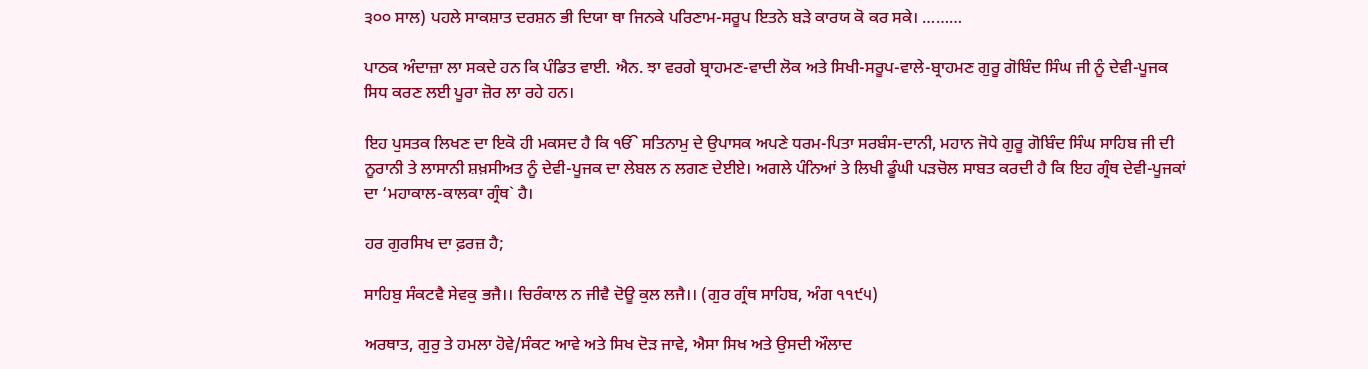੩੦੦ ਸਾਲ) ਪਹਲੇ ਸਾਕਸ਼ਾਤ ਦਰਸ਼ਨ ਭੀ ਦਿਯਾ ਥਾ ਜਿਨਕੇ ਪਰਿਣਾਮ-ਸਰੂਪ ਇਤਨੇ ਬੜੇ ਕਾਰਯ ਕੋ ਕਰ ਸਕੇ। ………

ਪਾਠਕ ਅੰਦਾਜ਼ਾ ਲਾ ਸਕਦੇ ਹਨ ਕਿ ਪੰਡਿਤ ਵਾਈ. ਐਨ. ਝਾ ਵਰਗੇ ਬ੍ਰਾਹਮਣ-ਵਾਦੀ ਲੋਕ ਅਤੇ ਸਿਖੀ-ਸਰੂਪ-ਵਾਲੇ-ਬ੍ਰਾਹਮਣ ਗੁਰੂ ਗੋਬਿੰਦ ਸਿੰਘ ਜੀ ਨੂੰ ਦੇਵੀ-ਪੂਜਕ ਸਿਧ ਕਰਣ ਲਈ ਪੂਰਾ ਜ਼ੋਰ ਲਾ ਰਹੇ ਹਨ।

ਇਹ ਪੁਸਤਕ ਲਿਖਣ ਦਾ ਇਕੋ ਹੀ ਮਕਸਦ ਹੈ ਕਿ ੴ ਸਤਿਨਾਮੁ ਦੇ ਉਪਾਸਕ ਅਪਣੇ ਧਰਮ-ਪਿਤਾ ਸਰਬੰਸ-ਦਾਨੀ, ਮਹਾਨ ਜੋਧੇ ਗੁਰੂ ਗੋਬਿੰਦ ਸਿੰਘ ਸਾਹਿਬ ਜੀ ਦੀ ਨੂਰਾਨੀ ਤੇ ਲਾਸਾਨੀ ਸ਼ਖ਼ਸੀਅਤ ਨੂੰ ਦੇਵੀ-ਪੂਜਕ ਦਾ ਲੇਬਲ ਨ ਲਗਣ ਦੇਈਏ। ਅਗਲੇ ਪੰਨਿਆਂ ਤੇ ਲਿਖੀ ਡੂੰਘੀ ਪੜਚੋਲ ਸਾਬਤ ਕਰਦੀ ਹੈ ਕਿ ਇਹ ਗ੍ਰੰਥ ਦੇਵੀ-ਪੂਜਕਾਂ ਦਾ ‘ਮਹਾਕਾਲ-ਕਾਲਕਾ ਗ੍ਰੰਥ` ਹੈ।

ਹਰ ਗੁਰਸਿਖ ਦਾ ਫ਼ਰਜ਼ ਹੈ;

ਸਾਹਿਬੁ ਸੰਕਟਵੈ ਸੇਵਕੁ ਭਜੈ।। ਚਿਰੰਕਾਲ ਨ ਜੀਵੈ ਦੋਊ ਕੁਲ ਲਜੈ।। (ਗੁਰ ਗ੍ਰੰਥ ਸਾਹਿਬ, ਅੰਗ ੧੧੯੫)

ਅਰਥਾਤ, ਗੁਰੁ ਤੇ ਹਮਲਾ ਹੋਵੇ/ਸੰਕਟ ਆਵੇ ਅਤੇ ਸਿਖ ਦੋੜ ਜਾਵੇ, ਐਸਾ ਸਿਖ ਅਤੇ ਉਸਦੀ ਔਲਾਦ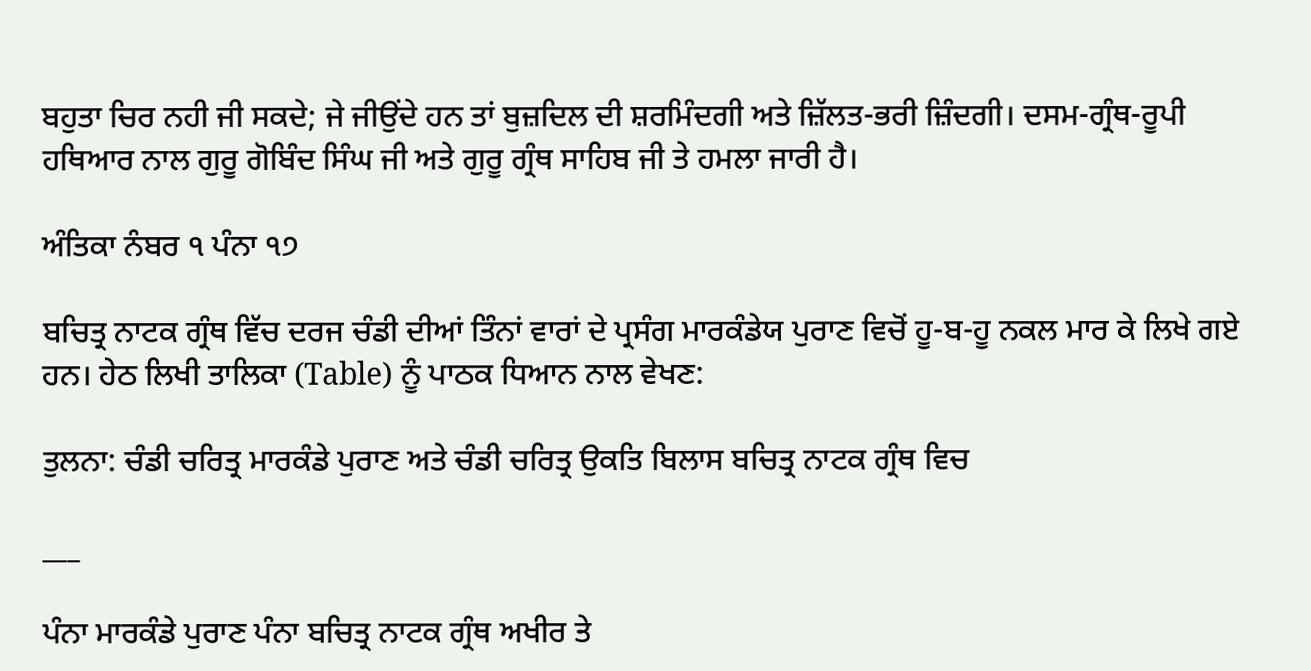ਬਹੁਤਾ ਚਿਰ ਨਹੀ ਜੀ ਸਕਦੇ; ਜੇ ਜੀਉਂਦੇ ਹਨ ਤਾਂ ਬੁਜ਼ਦਿਲ ਦੀ ਸ਼ਰਮਿੰਦਗੀ ਅਤੇ ਜ਼ਿੱਲਤ-ਭਰੀ ਜ਼ਿੰਦਗੀ। ਦਸਮ-ਗ੍ਰੰਥ-ਰੂਪੀ ਹਥਿਆਰ ਨਾਲ ਗੁਰੂ ਗੋਬਿੰਦ ਸਿੰਘ ਜੀ ਅਤੇ ਗੁਰੂ ਗ੍ਰੰਥ ਸਾਹਿਬ ਜੀ ਤੇ ਹਮਲਾ ਜਾਰੀ ਹੈ।

ਅੰਤਿਕਾ ਨੰਬਰ ੧ ਪੰਨਾ ੧੭

ਬਚਿਤ੍ਰ ਨਾਟਕ ਗ੍ਰੰਥ ਵਿੱਚ ਦਰਜ ਚੰਡੀ ਦੀਆਂ ਤਿੰਨਾਂ ਵਾਰਾਂ ਦੇ ਪ੍ਰਸੰਗ ਮਾਰਕੰਡੇਯ ਪੁਰਾਣ ਵਿਚੋਂ ਹੂ-ਬ-ਹੂ ਨਕਲ ਮਾਰ ਕੇ ਲਿਖੇ ਗਏ ਹਨ। ਹੇਠ ਲਿਖੀ ਤਾਲਿਕਾ (Table) ਨੂੰ ਪਾਠਕ ਧਿਆਨ ਨਾਲ ਵੇਖਣ:

ਤੁਲਨਾ: ਚੰਡੀ ਚਰਿਤ੍ਰ ਮਾਰਕੰਡੇ ਪੁਰਾਣ ਅਤੇ ਚੰਡੀ ਚਰਿਤ੍ਰ ਉਕਤਿ ਬਿਲਾਸ ਬਚਿਤ੍ਰ ਨਾਟਕ ਗ੍ਰੰਥ ਵਿਚ

___

ਪੰਨਾ ਮਾਰਕੰਡੇ ਪੁਰਾਣ ਪੰਨਾ ਬਚਿਤ੍ਰ ਨਾਟਕ ਗ੍ਰੰਥ ਅਖੀਰ ਤੇ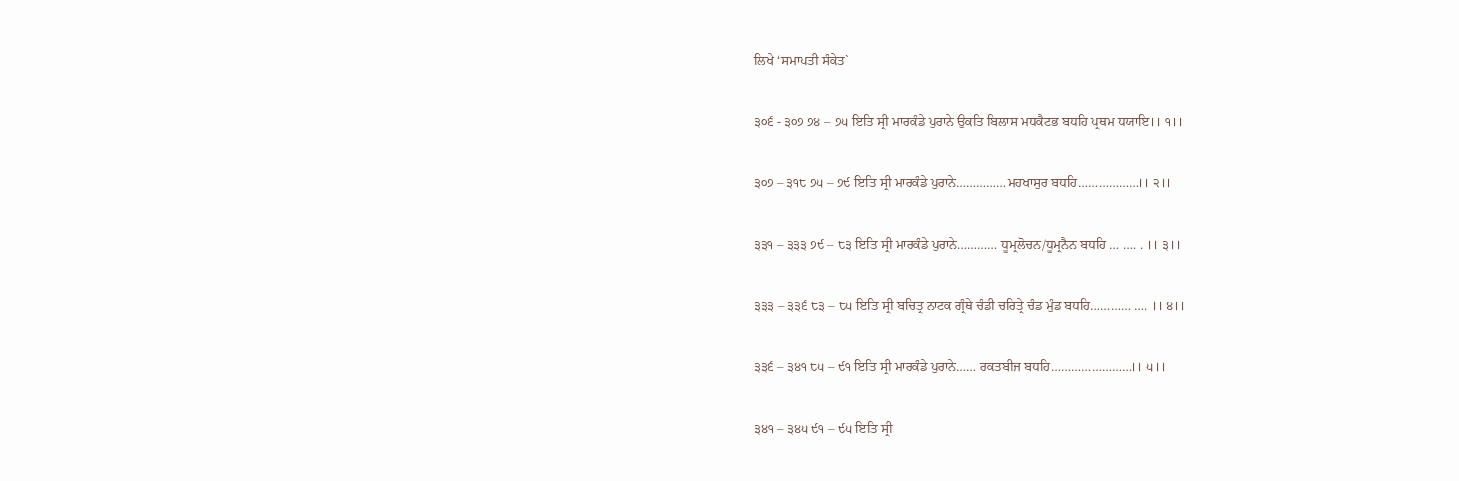ਲਿਖੇ ‘ਸਮਾਪਤੀ ਸੰਕੇਤ`

੩੦੬ - ੩੦੭ ੭੪ – ੭੫ ਇਤਿ ਸ੍ਰੀ ਮਾਰਕੰਡੇ ਪੁਰਾਨੇ ਉਕਤਿ ਬਿਲਾਸ ਮਧਕੈਟਭ ਬਧਹਿ ਪ੍ਰਥਮ ਧਯਾਇ।। ੧।।

੩੦੭ – ੩੧੮ ੭੫ – ੭੯ ਇਤਿ ਸ੍ਰੀ ਮਾਰਕੰਡੇ ਪੁਰਾਨੇ……………ਮਹਖਾਸੁਰ ਬਧਹਿ………………।। ੨।।

੩੩੧ – ੩੩੩ ੭੯ – ੮੩ ਇਤਿ ਸ੍ਰੀ ਮਾਰਕੰਡੇ ਪੁਰਾਨੇ………… ਧੂਮ੍ਰਲੋਚਨ/ਧੂਮ੍ਰਨੈਨ ਬਧਹਿ … …. . ।। ੩।।

੩੩੩ – ੩੩੬ ੮੩ – ੮੫ ਇਤਿ ਸ੍ਰੀ ਬਚਿਤ੍ਰ ਨਾਟਕ ਗ੍ਰੰਥੇ ਚੰਡੀ ਚਰਿਤ੍ਰੇ ਚੰਡ ਮੁੰਡ ਬਧਹਿ………… …. ।। ੪।।

੩੩੬ – ੩੪੧ ੮੫ – ੯੧ ਇਤਿ ਸ੍ਰੀ ਮਾਰਕੰਡੇ ਪੁਰਾਨੇ…… ਰਕਤਬੀਜ ਬਧਹਿ……………………।। ੫।।

੩੪੧ – ੩੪੫ ੯੧ – ੯੫ ਇਤਿ ਸ੍ਰੀ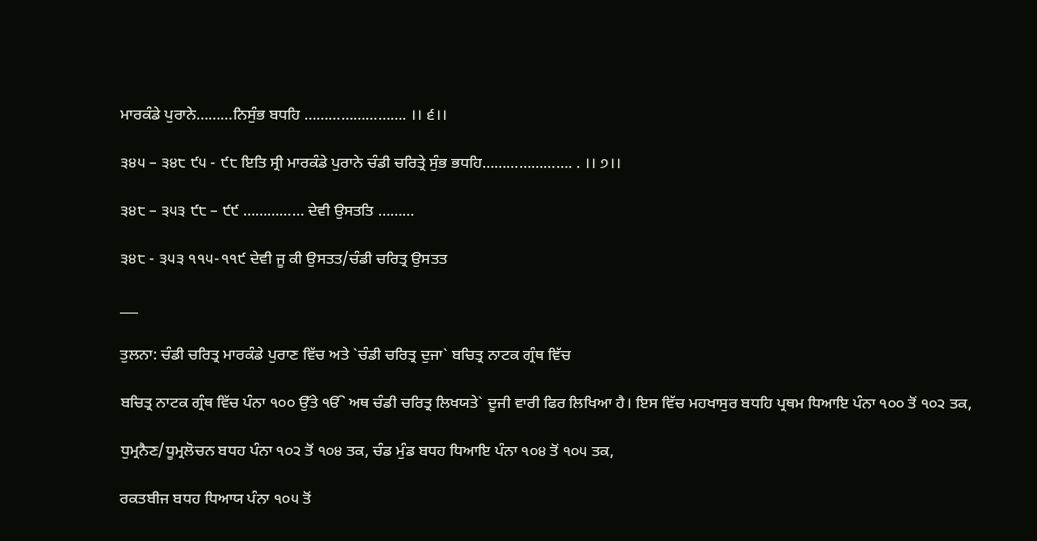ਮਾਰਕੰਡੇ ਪੁਰਾਨੇ………ਨਿਸੁੰਭ ਬਧਹਿ ……………………. ।। ੬।।

੩੪੫ – ੩੪੮ ੯੫ - ੯੮ ਇਤਿ ਸ੍ਰੀ ਮਾਰਕੰਡੇ ਪੁਰਾਨੇ ਚੰਡੀ ਚਰਿਤ੍ਰੇ ਸੁੰਭ ਭਧਹਿ…………………. . ।। ੭।।

੩੪੮ – ੩੫੩ ੯੮ – ੯੯ …………… ਦੇਵੀ ਉਸਤਤਿ ………

੩੪੮ - ੩੫੩ ੧੧੫-੧੧੯ ਦੇਵੀ ਜੂ ਕੀ ਉਸਤਤ/ਚੰਡੀ ਚਰਿਤ੍ਰ ਉਸਤਤ

___

ਤੁਲਨਾ: ਚੰਡੀ ਚਰਿਤ੍ਰ ਮਾਰਕੰਡੇ ਪੁਰਾਣ ਵਿੱਚ ਅਤੇ `ਚੰਡੀ ਚਰਿਤ੍ਰ ਦੁਜਾ` ਬਚਿਤ੍ਰ ਨਾਟਕ ਗ੍ਰੰਥ ਵਿੱਚ

ਬਚਿਤ੍ਰ ਨਾਟਕ ਗ੍ਰੰਥ ਵਿੱਚ ਪੰਨਾ ੧੦੦ ਉੱਤੇ ੴ ਅਥ ਚੰਡੀ ਚਰਿਤ੍ਰ ਲਿਖਯਤੇ` ਦੂਜੀ ਵਾਰੀ ਫਿਰ ਲਿਖਿਆ ਹੈ। ਇਸ ਵਿੱਚ ਮਹਖਾਸੁਰ ਬਧਹਿ ਪ੍ਰਥਮ ਧਿਆਇ ਪੰਨਾ ੧੦੦ ਤੋਂ ੧੦੨ ਤਕ,

ਧੁਮ੍ਰਨੈਣ/ਧੂਮ੍ਰਲੋਚਨ ਬਧਹ ਪੰਨਾ ੧੦੨ ਤੋਂ ੧੦੪ ਤਕ, ਚੰਡ ਮੁੰਡ ਬਧਹ ਧਿਆਇ ਪੰਨਾ ੧੦੪ ਤੋਂ ੧੦੫ ਤਕ,

ਰਕਤਬੀਜ ਬਧਹ ਧਿਆਯ ਪੰਨਾ ੧੦੫ ਤੋਂ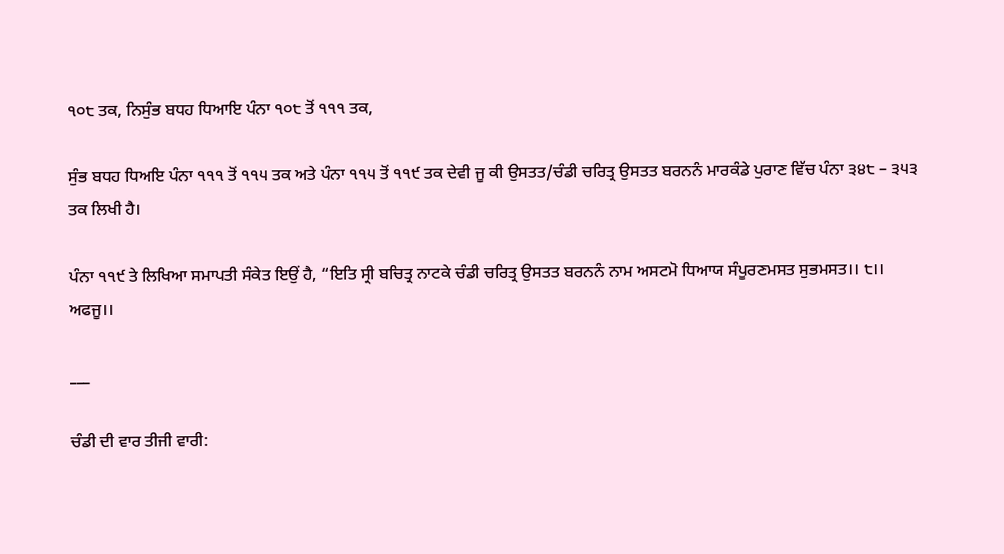੧੦੮ ਤਕ, ਨਿਸੁੰਭ ਬਧਹ ਧਿਆਇ ਪੰਨਾ ੧੦੮ ਤੋਂ ੧੧੧ ਤਕ,

ਸੁੰਭ ਬਧਹ ਧਿਅਇ ਪੰਨਾ ੧੧੧ ਤੋਂ ੧੧੫ ਤਕ ਅਤੇ ਪੰਨਾ ੧੧੫ ਤੋਂ ੧੧੯ ਤਕ ਦੇਵੀ ਜੂ ਕੀ ਉਸਤਤ/ਚੰਡੀ ਚਰਿਤ੍ਰ ਉਸਤਤ ਬਰਨਨੰ ਮਾਰਕੰਡੇ ਪੁਰਾਣ ਵਿੱਚ ਪੰਨਾ ੩੪੮ – ੩੫੩ ਤਕ ਲਿਖੀ ਹੈ।

ਪੰਨਾ ੧੧੯ ਤੇ ਲਿਖਿਆ ਸਮਾਪਤੀ ਸੰਕੇਤ ਇਉਂ ਹੈ, “ਇਤਿ ਸ੍ਰੀ ਬਚਿਤ੍ਰ ਨਾਟਕੇ ਚੰਡੀ ਚਰਿਤ੍ਰ ਉਸਤਤ ਬਰਨਨੰ ਨਾਮ ਅਸਟਮੋ ਧਿਆਯ ਸੰਪੂਰਣਮਸਤ ਸੁਭਮਸਤ।। ੮।। ਅਫਜੂ।।

___

ਚੰਡੀ ਦੀ ਵਾਰ ਤੀਜੀ ਵਾਰੀ: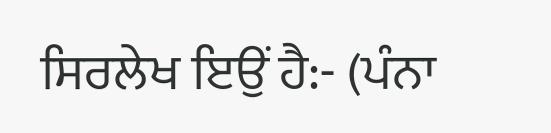ਸਿਰਲੇਖ ਇਉਂ ਹੈ:- (ਪੰਨਾ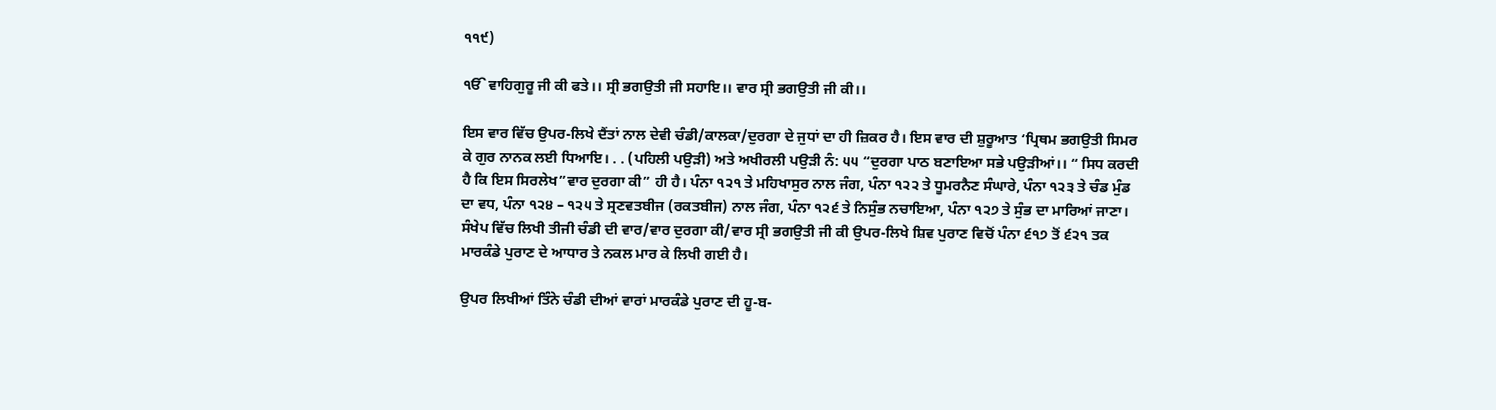੧੧੯)

ੴ ਵਾਹਿਗੁਰੂ ਜੀ ਕੀ ਫਤੇ।। ਸ੍ਰੀ ਭਗਉਤੀ ਜੀ ਸਹਾਇ।। ਵਾਰ ਸ੍ਰੀ ਭਗਉਤੀ ਜੀ ਕੀ।।

ਇਸ ਵਾਰ ਵਿੱਚ ਉਪਰ-ਲਿਖੇ ਦੈਂਤਾਂ ਨਾਲ ਦੇਵੀ ਚੰਡੀ/ਕਾਲਕਾ/ਦੁਰਗਾ ਦੇ ਜੁਧਾਂ ਦਾ ਹੀ ਜ਼ਿਕਰ ਹੈ। ਇਸ ਵਾਰ ਦੀ ਸ਼ੁਰੂਆਤ ‘ਪ੍ਰਿਥਮ ਭਗਉਤੀ ਸਿਮਰ ਕੇ ਗੁਰ ਨਾਨਕ ਲਈ ਧਿਆਇ। . . (ਪਹਿਲੀ ਪਉੜੀ) ਅਤੇ ਅਖੀਰਲੀ ਪਉੜੀ ਨੰ: ੫੫ “ਦੁਰਗਾ ਪਾਠ ਬਣਾਇਆ ਸਭੇ ਪਉੜੀਆਂ।। “ ਸਿਧ ਕਰਦੀ ਹੈ ਕਿ ਇਸ ਸਿਰਲੇਖ”ਵਾਰ ਦੁਰਗਾ ਕੀ” ਹੀ ਹੈ। ਪੰਨਾ ੧੨੧ ਤੇ ਮਹਿਖਾਸੁਰ ਨਾਲ ਜੰਗ, ਪੰਨਾ ੧੨੨ ਤੇ ਧੂਮਰਨੈਣ ਸੰਘਾਰੇ, ਪੰਨਾ ੧੨੩ ਤੇ ਚੰਡ ਮੁੰਡ ਦਾ ਵਧ, ਪੰਨਾ ੧੨੪ – ੧੨੫ ਤੇ ਸ੍ਰਣਵਤਬੀਜ (ਰਕਤਬੀਜ) ਨਾਲ ਜੰਗ, ਪੰਨਾ ੧੨੬ ਤੇ ਨਿਸੁੰਭ ਨਚਾਇਆ, ਪੰਨਾ ੧੨੭ ਤੇ ਸੁੰਭ ਦਾ ਮਾਰਿਆਂ ਜਾਣਾ। ਸੰਖੇਪ ਵਿੱਚ ਲਿਖੀ ਤੀਜੀ ਚੰਡੀ ਦੀ ਵਾਰ/ਵਾਰ ਦੁਰਗਾ ਕੀ/ਵਾਰ ਸ੍ਰੀ ਭਗਉਤੀ ਜੀ ਕੀ ਉਪਰ-ਲਿਖੇ ਸ਼ਿਵ ਪੁਰਾਣ ਵਿਚੋਂ ਪੰਨਾ ੬੧੭ ਤੋਂ ੬੨੧ ਤਕ ਮਾਰਕੰਡੇ ਪੁਰਾਣ ਦੇ ਆਧਾਰ ਤੇ ਨਕਲ ਮਾਰ ਕੇ ਲਿਖੀ ਗਈ ਹੈ।

ਉਪਰ ਲਿਖੀਆਂ ਤਿੰਨੇ ਚੰਡੀ ਦੀਆਂ ਵਾਰਾਂ ਮਾਰਕੰਡੇ ਪੁਰਾਣ ਦੀ ਹੂ-ਬ-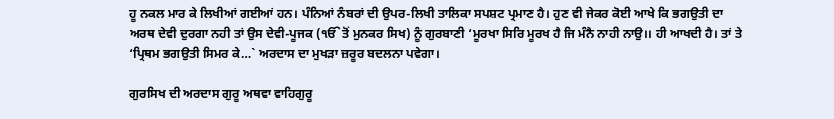ਹੂ ਨਕਲ ਮਾਰ ਕੇ ਲਿਖੀਆਂ ਗਈਆਂ ਹਨ। ਪੰਨਿਆਂ ਨੰਬਰਾਂ ਦੀ ਉਪਰ-ਲਿਖੀ ਤਾਲਿਕਾ ਸਪਸ਼ਟ ਪ੍ਰਮਾਣ ਹੈ। ਹੁਣ ਵੀ ਜੇਕਰ ਕੋਈ ਆਖੇ ਕਿ ਭਗਉਤੀ ਦਾ ਅਰਥ ਦੇਵੀ ਦੁਰਗਾ ਨਹੀ ਤਾਂ ਉਸ ਦੇਵੀ-ਪੂਜਕ (ੴ ਤੋਂ ਮੁਨਕਰ ਸਿਖ) ਨੂੰ ਗੁਰਬਾਣੀ ‘ਮੂਰਖਾ ਸਿਰਿ ਮੂਰਖ ਹੈ ਜਿ ਮੰਨੈ ਨਾਹੀ ਨਾਉ।। ਹੀ ਆਖਦੀ ਹੈ। ਤਾਂ ਤੇ ‘ਪ੍ਰਿਥਮ ਭਗਉਤੀ ਸਿਮਰ ਕੇ…` ਅਰਦਾਸ ਦਾ ਮੁਖੜਾ ਜ਼ਰੂਰ ਬਦਲਨਾ ਪਵੇਗਾ।

ਗੁਰਸਿਖ ਦੀ ਅਰਦਾਸ ਗੁਰੂ ਅਥਵਾ ਵਾਹਿਗੁਰੂ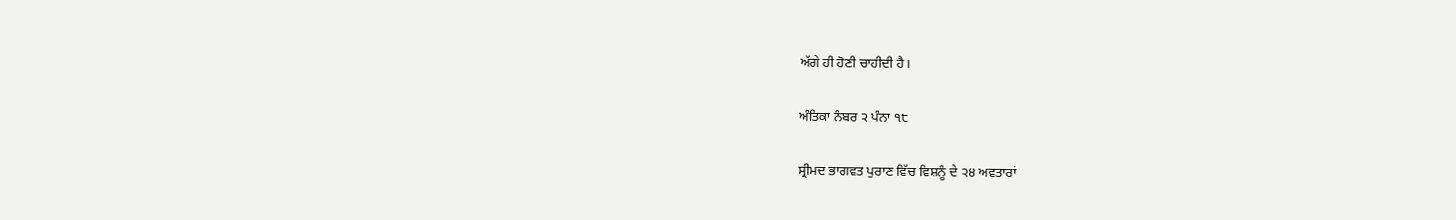ਅੱਗੇ ਹੀ ਹੋਣੀ ਚਾਹੀਦੀ ਹੈ।

ਅੰਤਿਕਾ ਨੰਬਰ ੨ ਪੰਨਾ ੧੮

ਸ੍ਰੀਮਦ ਭਾਗਵਤ ਪੁਰਾਣ ਵਿੱਚ ਵਿਸ਼ਨੂੰ ਦੇ ੨੪ ਅਵਤਾਰਾਂ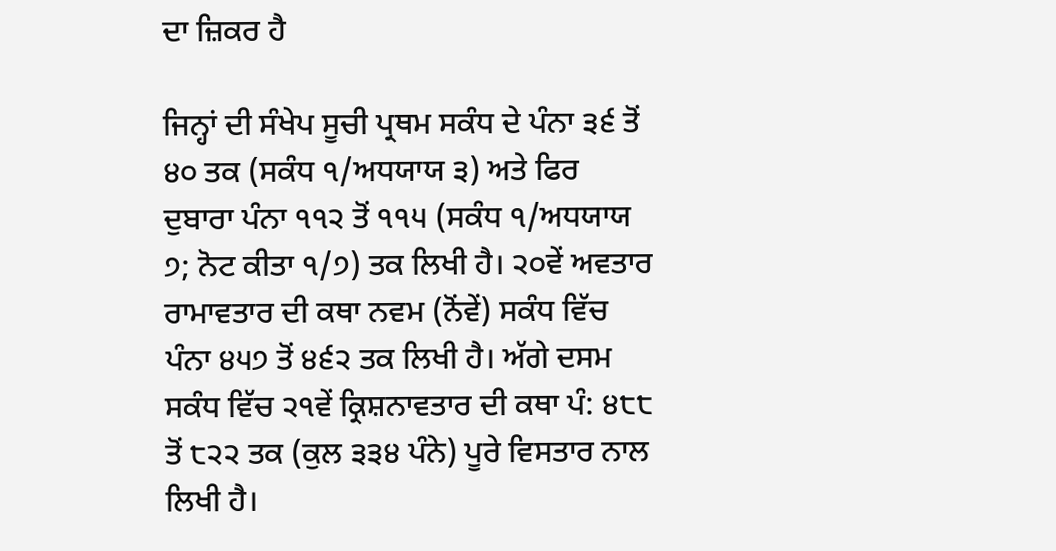ਦਾ ਜ਼ਿਕਰ ਹੈ

ਜਿਨ੍ਹਾਂ ਦੀ ਸੰਖੇਪ ਸੂਚੀ ਪ੍ਰਥਮ ਸਕੰਧ ਦੇ ਪੰਨਾ ੩੬ ਤੋਂ ੪੦ ਤਕ (ਸਕੰਧ ੧/ਅਧਯਾਯ ੩) ਅਤੇ ਫਿਰ ਦੁਬਾਰਾ ਪੰਨਾ ੧੧੨ ਤੋਂ ੧੧੫ (ਸਕੰਧ ੧/ਅਧਯਾਯ ੭; ਨੋਟ ਕੀਤਾ ੧/੭) ਤਕ ਲਿਖੀ ਹੈ। ੨੦ਵੇਂ ਅਵਤਾਰ ਰਾਮਾਵਤਾਰ ਦੀ ਕਥਾ ਨਵਮ (ਨੋਂਵੇਂ) ਸਕੰਧ ਵਿੱਚ ਪੰਨਾ ੪੫੭ ਤੋਂ ੪੬੨ ਤਕ ਲਿਖੀ ਹੈ। ਅੱਗੇ ਦਸਮ ਸਕੰਧ ਵਿੱਚ ੨੧ਵੇਂ ਕ੍ਰਿਸ਼ਨਾਵਤਾਰ ਦੀ ਕਥਾ ਪੰ: ੪੮੮ ਤੋਂ ੮੨੨ ਤਕ (ਕੁਲ ੩੩੪ ਪੰਨੇ) ਪੂਰੇ ਵਿਸਤਾਰ ਨਾਲ ਲਿਖੀ ਹੈ।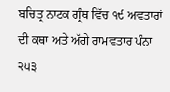ਬਚਿਤ੍ਰ ਨਾਟਕ ਗ੍ਰੰਥ ਵਿੱਚ ੧੯ ਅਵਤਾਰਾਂ ਦੀ ਕਥਾ ਅਤੇ ਅੱਗੇ ਰਾਮਵਤਾਰ ਪੰਨਾ ੨੫੩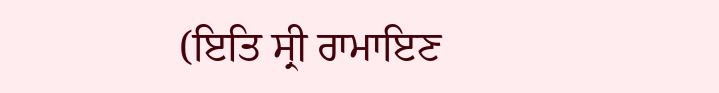(ਇਤਿ ਸ੍ਰੀ ਰਾਮਾਇਣ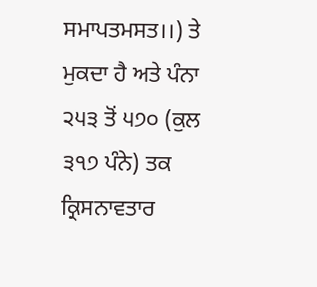ਸਮਾਪਤਮਸਤ।।) ਤੇ ਮੁਕਦਾ ਹੈ ਅਤੇ ਪੰਨਾ ੨੫੩ ਤੋਂ ੫੭੦ (ਕੁਲ ੩੧੭ ਪੰਨੇ) ਤਕ ਕ੍ਰਿਸਨਾਵਤਾਰ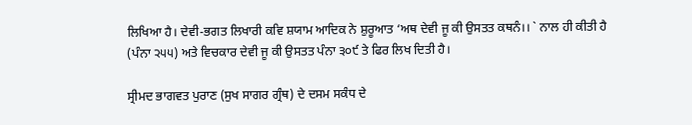ਲਿਖਿਆ ਹੈ। ਦੇਵੀ-ਭਗਤ ਲਿਖਾਰੀ ਕਵਿ ਸ਼ਯਾਮ ਆਦਿਕ ਨੇ ਸ਼ੁਰੂਆਤ ‘ਅਥ ਦੇਵੀ ਜੂ ਕੀ ਉਸਤਤ ਕਥਨੰ।। ` ਨਾਲ ਹੀ ਕੀਤੀ ਹੈ (ਪੰਨਾ ੨੫੫) ਅਤੇ ਵਿਚਕਾਰ ਦੇਵੀ ਜੂ ਕੀ ਉਸਤਤ ਪੰਨਾ ੩੦੯ ਤੇ ਫਿਰ ਲਿਖ ਦਿਤੀ ਹੈ।

ਸ੍ਰੀਮਦ ਭਾਗਵਤ ਪੁਰਾਣ (ਸੁਖ ਸਾਗਰ ਗ੍ਰੰਥ) ਦੇ ਦਸਮ ਸਕੰਧ ਦੇ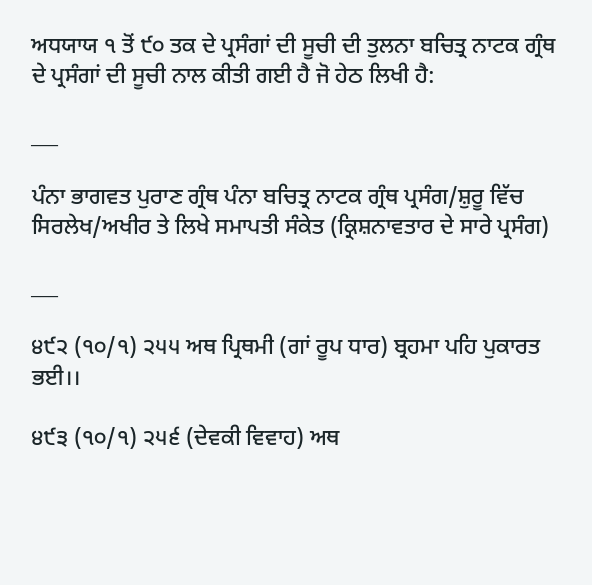ਅਧਯਾਯ ੧ ਤੋਂ ੯੦ ਤਕ ਦੇ ਪ੍ਰਸੰਗਾਂ ਦੀ ਸੂਚੀ ਦੀ ਤੁਲਨਾ ਬਚਿਤ੍ਰ ਨਾਟਕ ਗ੍ਰੰਥ ਦੇ ਪ੍ਰਸੰਗਾਂ ਦੀ ਸੂਚੀ ਨਾਲ ਕੀਤੀ ਗਈ ਹੈ ਜੋ ਹੇਠ ਲਿਖੀ ਹੈ:

___

ਪੰਨਾ ਭਾਗਵਤ ਪੁਰਾਣ ਗ੍ਰੰਥ ਪੰਨਾ ਬਚਿਤ੍ਰ ਨਾਟਕ ਗ੍ਰੰਥ ਪ੍ਰਸੰਗ/ਸ਼ੁਰੂ ਵਿੱਚ ਸਿਰਲੇਖ/ਅਖੀਰ ਤੇ ਲਿਖੇ ਸਮਾਪਤੀ ਸੰਕੇਤ (ਕ੍ਰਿਸ਼ਨਾਵਤਾਰ ਦੇ ਸਾਰੇ ਪ੍ਰਸੰਗ)

___

੪੯੨ (੧੦/੧) ੨੫੫ ਅਥ ਪ੍ਰਿਥਮੀ (ਗਾਂ ਰੂਪ ਧਾਰ) ਬ੍ਰਹਮਾ ਪਹਿ ਪੁਕਾਰਤ ਭਈ।।

੪੯੩ (੧੦/੧) ੨੫੬ (ਦੇਵਕੀ ਵਿਵਾਹ) ਅਥ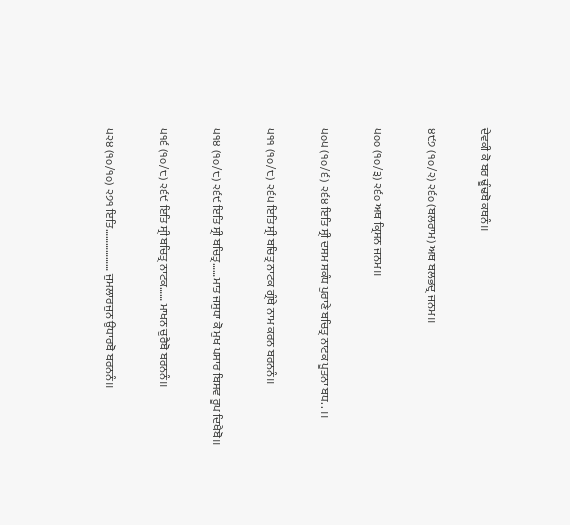ਦੇਵਕੀ ਕੋ ਬਰ ਢੂੰਢਬੋ ਕਥਨੰ।।

੪੯੭ (੧੦/੨) ੨੬੦ (ਬਲਰਾਮ) ਅਥ ਬਲਭਦ੍ਰ ਜਨਮ।।

੫੦੦ (੧੦/੩) ੨੬੦ ਅਥ ਕ੍ਰਿਸਨ ਜਨਮ।।

੫੦੫ (੧੦/੬) ੨੬੪ ਇਤਿ ਸ੍ਰੀ ਦਸਮ ਸਕੰਧ ਪੁਰਾਣੇ ਬਚਿਤ੍ਰ ਨਾਟਕ ਪੂਤਨਾ ਬਧ. . ।।

੫੧੧ (੧੦/੮) ੨੬੫ ਇਤਿ ਸ੍ਰੀ ਬਚਿਤ੍ਰ ਨਾਟਕ ਗ੍ਰੰਥੇ ਨਾਮ ਕਰਨ ਬਰਨਨੰ।।

੫੧੪ (੧੦/੮) ੨੬੯ ਇਤਿ ਸ੍ਰੀ ਬਚਿਤ੍ਰ……ਮਾਤ ਜਸੁਧਾ ਕੋ ਮੁਖ ਪਸਾਰ ਬਿਸਵ ਰੂਪ ਦਿਖੈਬੋ।।

੫੧੬ (੧੦/੮) ੨੬੯ ਇਤਿ ਸ੍ਰੀ ਬਚਿਤ੍ਰ ਨਾਟਕ…… ਮਾਖਨ ਚੁਰੈਬੋ ਬਰਨਨੰ।।

੫੨੪ (੧੦/੧੦) ੨੭੧ ਇਤਿ……………… ਜੁਮਲਾਰਜੁਨ ਉਧਾਰਬੋ ਬਰਨਨੰ।।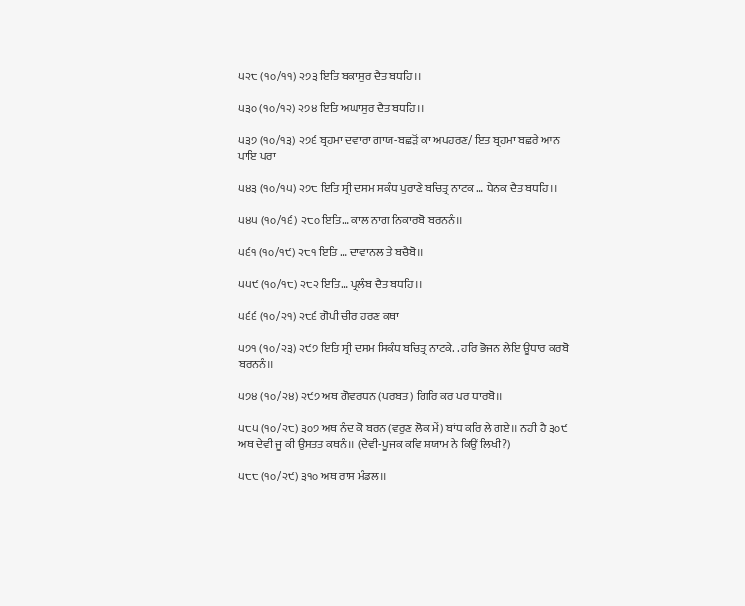੫੨੮ (੧੦/੧੧) ੨੭੩ ਇਤਿ ਬਕਾਸੁਰ ਦੈਤ ਬਧਹਿ।।

੫੩੦ (੧੦/੧੨) ੨੭੪ ਇਤਿ ਅਘਾਸੁਰ ਦੈਤ ਬਧਹਿ।।

੫੩੭ (੧੦/੧੩) ੨੭੬ ਬ੍ਰਹਮਾ ਦਵਾਰਾ ਗਾਯ-ਬਛੜੋਂ ਕਾ ਅਪਹਰਣ/ ਇਤ ਬ੍ਰਹਮਾ ਬਛਰੇ ਆਨ ਪਾਇ ਪਰਾ

੫੪੩ (੧੦/੧੫) ੨੭੮ ਇਤਿ ਸ੍ਰੀ ਦਸਮ ਸਕੰਧ ਪੁਰਾਣੇ ਬਚਿਤ੍ਰ ਨਾਟਕ … ਧੇਨਕ ਦੈਤ ਬਧਹਿ।।

੫੪੫ (੧੦/੧੬) ੨੮੦ ਇਤਿ… ਕਾਲ ਨਾਗ ਨਿਕਾਰਬੋ ਬਰਨਨੰ।।

੫੬੧ (੧੦/੧੯) ੨੮੧ ਇਤਿ … ਦਾਵਾਨਲ ਤੇ ਬਚੈਬੋ।।

੫੫੯ (੧੦/੧੮) ੨੮੨ ਇਤਿ… ਪ੍ਰਲੰਬ ਦੈਤ ਬਧਹਿ।।

੫੬੬ (੧੦/੨੧) ੨੮੬ ਗੋਪੀ ਚੀਰ ਹਰਣ ਕਥਾ

੫੭੧ (੧੦/੨੩) ੨੯੭ ਇਤਿ ਸ੍ਰੀ ਦਸਮ ਸਿਕੰਧ ਬਚਿਤ੍ਰ ਨਾਟਕੇ. . ਹਰਿ ਭੋਜਨ ਲੇਇ ਊਧਾਰ ਕਰਬੋ ਬਰਨਨੰ।।

੫੭੪ (੧੦/੨੪) ੨੯੭ ਅਥ ਗੋਵਰਧਨ (ਪਰਬਤ) ਗਿਰਿ ਕਰ ਪਰ ਧਾਰਬੋ।।

੫੮੫ (੧੦/੨੮) ੩੦੭ ਅਥ ਨੰਦ ਕੋ ਬਰਨ (ਵਰੁਣ ਲੋਕ ਮੇਂ) ਬਾਂਧ ਕਰਿ ਲੇ ਗਏ।। ਨਹੀ ਹੈ ੩੦੯ ਅਥ ਦੇਵੀ ਜੂ ਕੀ ਉਸਤਤ ਕਥਨੰ।। (ਦੇਵੀ-ਪੂਜਕ ਕਵਿ ਸ਼ਯਾਮ ਨੇ ਕਿਉਂ ਲਿਖੀ?)

੫੮੮ (੧੦/੨੯) ੩੧੦ ਅਥ ਰਾਸ ਮੰਡਲ।।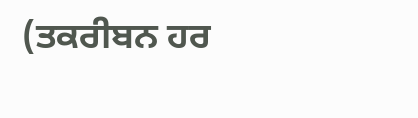(ਤਕਰੀਬਨ ਹਰ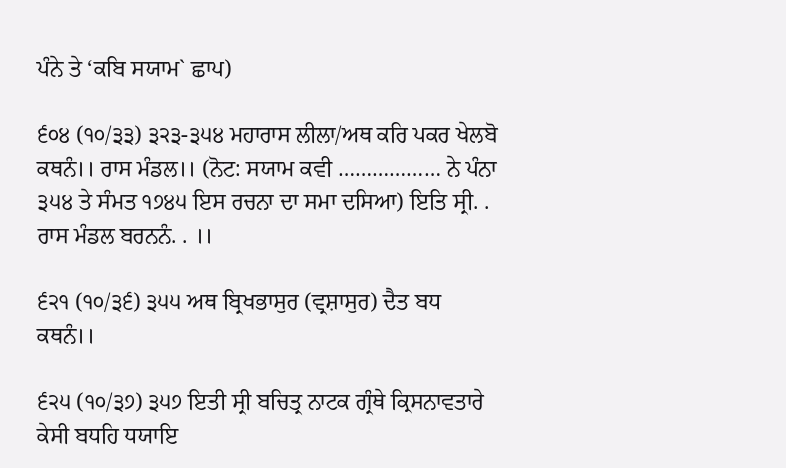ਪੰਨੇ ਤੇ ‘ਕਬਿ ਸਯਾਮ` ਛਾਪ)

੬੦੪ (੧੦/੩੩) ੩੨੩-੩੫੪ ਮਹਾਰਾਸ ਲੀਲਾ/ਅਥ ਕਰਿ ਪਕਰ ਖੇਲਬੋ ਕਥਨੰ।। ਰਾਸ ਮੰਡਲ।। (ਨੋਟ: ਸਯਾਮ ਕਵੀ ……………… ਨੇ ਪੰਨਾ ੩੫੪ ਤੇ ਸੰਮਤ ੧੭੪੫ ਇਸ ਰਚਨਾ ਦਾ ਸਮਾ ਦਸਿਆ) ਇਤਿ ਸ੍ਰੀ. . ਰਾਸ ਮੰਡਲ ਬਰਨਨੰ. . ।।

੬੨੧ (੧੦/੩੬) ੩੫੫ ਅਥ ਬ੍ਰਿਖਭਾਸੁਰ (ਵ੍ਰਸ਼ਾਸੁਰ) ਦੈਤ ਬਧ ਕਥਨੰ।।

੬੨੫ (੧੦/੩੭) ੩੫੭ ਇਤੀ ਸ੍ਰੀ ਬਚਿਤ੍ਰ ਨਾਟਕ ਗ੍ਰੰਥੇ ਕ੍ਰਿਸਨਾਵਤਾਰੇ ਕੇਸੀ ਬਧਹਿ ਧਯਾਇ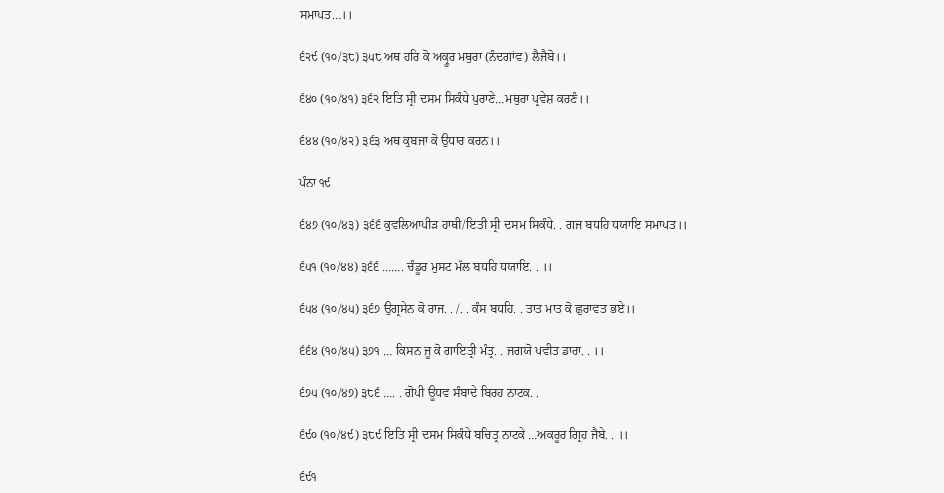ਸਮਾਪਤ…।।

੬੨੯ (੧੦/੩੮) ੩੫੮ ਅਥ ਹਰਿ ਕੋ ਅਕ੍ਰੂਰ ਮਥੁਰਾ (ਨੰਦਗਾਂਵ) ਲੈਜੈਬੋ।।

੬੪੦ (੧੦/੪੧) ੩੬੨ ਇਤਿ ਸ੍ਰੀ ਦਸਮ ਸਿਕੰਧੇ ਪੁਰਾਣੇ…ਮਥੁਰਾ ਪ੍ਰਵੇਸ਼ ਕਰਣੰ।।

੬੪੪ (੧੦/੪੨) ੩੬੩ ਅਥ ਕੁਬਜਾ ਕੋ ਉਧਾਰ ਕਰਨ।।

ਪੰਨਾ ੧੯

੬੪੭ (੧੦/੪੩) ੩੬੬ ਕੁਵਲਿਆਪੀੜ ਹਾਥੀ/ਇਤੀ ਸ੍ਰੀ ਦਸਮ ਸਿਕੰਧੇ. . ਗਜ ਬਧਹਿ ਧਯਾਇ ਸਮਾਪਤ।।

੬੫੧ (੧੦/੪੪) ੩੬੬ ……. ਚੰਡੂਰ ਮੁਸਟ ਮੱਲ ਬਧਹਿ ਧਯਾਇ. . ।।

੬੫੪ (੧੦/੪੫) ੩੬੭ ਉਗ੍ਰਸੇਨ ਕੋ ਰਾਜ. . /. . ਕੰਸ ਬਧਹਿ. . ਤਾਤ ਮਾਤ ਕੋ ਛੁਰਾਵਤ ਭਏ।।

੬੬੪ (੧੦/੪੫) ੩੭੧ … ਕਿਸਨ ਜੂ ਕੋ ਗਾਇਤ੍ਰੀ ਮੰਤ੍ਰ. . ਜਗਯੋ ਪਵੀਤ ਡਾਰਾ. . ।।

੬੭੫ (੧੦/੪੭) ੩੮੬ …. . ਗੋਪੀ ਊਧਵ ਸੰਬਾਦੇ ਬਿਰਹ ਨਾਟਕ. .

੬੯੦ (੧੦/੪੯) ੩੮੯ ਇਤਿ ਸ੍ਰੀ ਦਸਮ ਸਿਕੰਧੇ ਬਚਿਤ੍ਰ ਨਾਟਕੇ …ਅਕਰੂਰ ਗ੍ਰਿਹ ਜੈਬੇ. . ।।

੬੯੧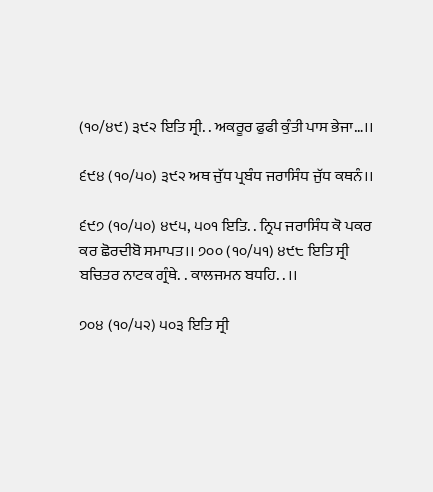(੧੦/੪੯) ੩੯੨ ਇਤਿ ਸ੍ਰੀ. . ਅਕਰੂਰ ਫੁਫੀ ਕੁੰਤੀ ਪਾਸ ਭੇਜਾ…।।

੬੯੪ (੧੦/੫੦) ੩੯੨ ਅਥ ਜੁੱਧ ਪ੍ਰਬੰਧ ਜਰਾਸਿੰਧ ਜੁੱਧ ਕਥਨੰ।।

੬੯੭ (੧੦/੫੦) ੪੯੫, ੫੦੧ ਇਤਿ. . ਨ੍ਰਿਪ ਜਰਾਸਿੰਧ ਕੋ ਪਕਰ ਕਰ ਛੋਰਦੀਬੋ ਸਮਾਪਤ।। ੭੦੦ (੧੦/੫੧) ੪੯੮ ਇਤਿ ਸ੍ਰੀ ਬਚਿਤਰ ਨਾਟਕ ਗ੍ਰੰਥੇ. . ਕਾਲਜਮਨ ਬਧਹਿ. . ।।

੭੦੪ (੧੦/੫੨) ੫੦੩ ਇਤਿ ਸ੍ਰੀ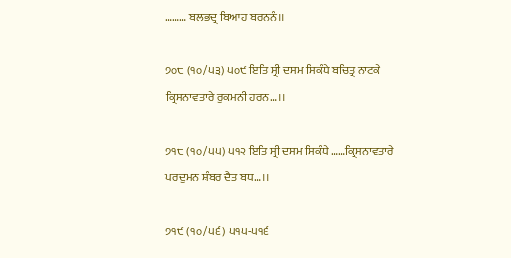……… ਬਲਭਦ੍ਰ ਬਿਆਹ ਬਰਨਨੰ।।

੭੦੮ (੧੦/੫੩) ੫੦੯ ਇਤਿ ਸ੍ਰੀ ਦਸਮ ਸਿਕੰਧੇ ਬਚਿਤ੍ਰ ਨਾਟਕੇ ਕ੍ਰਿਸਨਾਵਤਾਰੇ ਰੁਕਮਨੀ ਹਰਨ…।।

੭੧੮ (੧੦/੫੫) ੫੧੨ ਇਤਿ ਸ੍ਰੀ ਦਸਮ ਸਿਕੰਧੇ ……ਕ੍ਰਿਸਨਾਵਤਾਰੇ ਪਰਦੁਮਨ ਸ਼ੰਬਰ ਦੈਤ ਬਧ…।।

੭੧੯ (੧੦/੫੬) ੫੧੫-੫੧੬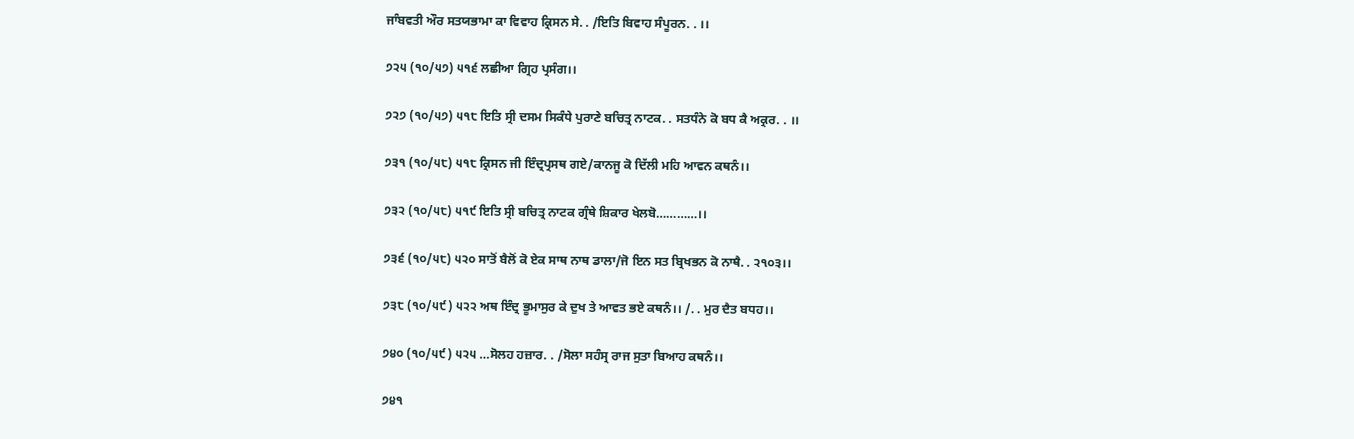ਜਾੰਬਵਤੀ ਔਰ ਸਤਯਭਾਮਾ ਕਾ ਵਿਵਾਹ ਕ੍ਰਿਸਨ ਸੇ. . /ਇਤਿ ਬਿਵਾਹ ਸੰਪੂਰਨ. . ।।

੭੨੫ (੧੦/੫੭) ੫੧੬ ਲਛੀਆ ਗ੍ਰਿਹ ਪ੍ਰਸੰਗ।।

੭੨੭ (੧੦/੫੭) ੫੧੮ ਇਤਿ ਸ੍ਰੀ ਦਸਮ ਸਿਕੰਧੇ ਪੁਰਾਣੇ ਬਚਿਤ੍ਰ ਨਾਟਕ. . ਸਤਧੰਨੇ ਕੋ ਬਧ ਕੈ ਅਕ੍ਰਰ. . ।।

੭੩੧ (੧੦/੫੮) ੫੧੮ ਕ੍ਰਿਸਨ ਜੀ ਇੰਦ੍ਰਪ੍ਰਸਥ ਗਏ/ਕਾਨਜੂ ਕੋ ਦਿੱਲੀ ਮਹਿ ਆਵਨ ਕਥਨੰ।।

੭੩੨ (੧੦/੫੮) ੫੧੯ ਇਤਿ ਸ੍ਰੀ ਬਚਿਤ੍ਰ ਨਾਟਕ ਗ੍ਰੰਥੇ ਸ਼ਿਕਾਰ ਖੇਲਬੋ…………।।

੭੩੬ (੧੦/੫੮) ੫੨੦ ਸਾਤੋਂ ਬੈਲੋਂ ਕੋ ਏਕ ਸਾਥ ਨਾਥ ਡਾਲਾ/ਜੋ ਇਨ ਸਤ ਬ੍ਰਿਖਭਨ ਕੋ ਨਾਥੈ. . ੨੧੦੩।।

੭੩੮ (੧੦/੫੯) ੫੨੨ ਅਥ ਇੰਦ੍ਰ ਭੂਮਾਸੁਰ ਕੇ ਦੁਖ ਤੇ ਆਵਤ ਭਏ ਕਥਨੰ।। /. . ਮੁਰ ਦੈਤ ਬਧਹ।।

੭੪੦ (੧੦/੫੯) ੫੨੫ …ਸੋਲਹ ਹਜ਼ਾਰ. . /ਸੋਲਾ ਸਹੰਸ੍ਰ ਰਾਜ ਸੁਤਾ ਬਿਆਹ ਕਥਨੰ।।

੭੪੧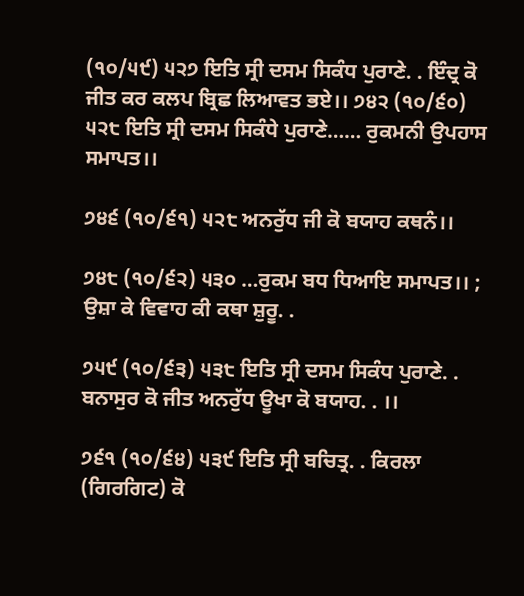(੧੦/੫੯) ੫੨੭ ਇਤਿ ਸ੍ਰੀ ਦਸਮ ਸਿਕੰਧ ਪੁਰਾਣੇ. . ਇੰਦ੍ਰ ਕੋ ਜੀਤ ਕਰ ਕਲਪ ਬ੍ਰਿਛ ਲਿਆਵਤ ਭਏ।। ੭੪੨ (੧੦/੬੦) ੫੨੮ ਇਤਿ ਸ੍ਰੀ ਦਸਮ ਸਿਕੰਧੇ ਪੁਰਾਣੇ…… ਰੁਕਮਨੀ ਉਪਹਾਸ ਸਮਾਪਤ।।

੭੪੬ (੧੦/੬੧) ੫੨੮ ਅਨਰੁੱਧ ਜੀ ਕੋ ਬਯਾਹ ਕਥਨੰ।।

੭੪੮ (੧੦/੬੨) ੫੩੦ …ਰੁਕਮ ਬਧ ਧਿਆਇ ਸਮਾਪਤ।। ; ਉਸ਼ਾ ਕੇ ਵਿਵਾਹ ਕੀ ਕਥਾ ਸ਼ੁਰੂ. .

੭੫੯ (੧੦/੬੩) ੫੩੮ ਇਤਿ ਸ੍ਰੀ ਦਸਮ ਸਿਕੰਧ ਪੁਰਾਣੇ. . ਬਨਾਸੁਰ ਕੋ ਜੀਤ ਅਨਰੁੱਧ ਊਖਾ ਕੋ ਬਯਾਹ. . ।।

੭੬੧ (੧੦/੬੪) ੫੩੯ ਇਤਿ ਸ੍ਰੀ ਬਚਿਤ੍ਰ. . ਕਿਰਲਾ (ਗਿਰਗਿਟ) ਕੋ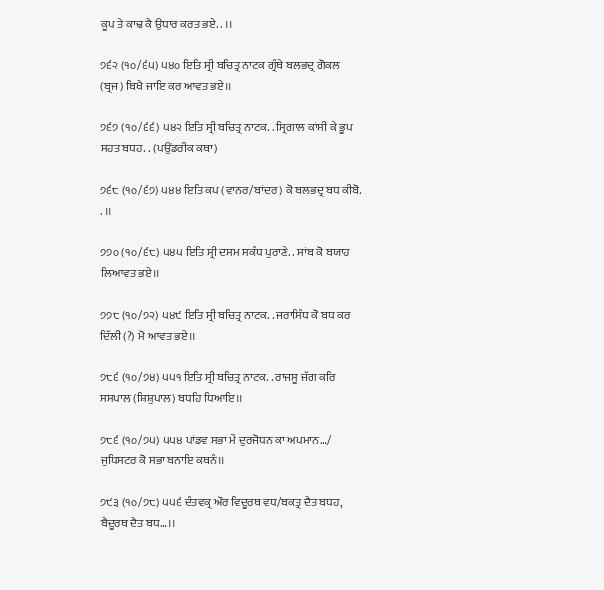ਕੂਪ ਤੇ ਕਾਢ ਕੈ ਉਧਾਰ ਕਰਤ ਭਏ. . ।।

੭੬੨ (੧੦/੬੫) ੫੪੦ ਇਤਿ ਸ੍ਰੀ ਬਚਿਤ੍ਰ ਨਾਟਕ ਗ੍ਰੰਥੇ ਬਲਭਦ੍ਰ ਗੋਕਲ (ਬ੍ਰਜ) ਬਿਖੈ ਜਾਇ ਕਰ ਆਵਤ ਭਏ।।

੭੬੭ (੧੦/੬੬) ੫੪੨ ਇਤਿ ਸ੍ਰੀ ਬਚਿਤ੍ਰ ਨਾਟਕ. . ਸ੍ਰਿਗਾਲ ਕਾਂਸੀ ਕੇ ਭੂਪ ਸਹਤ ਬਧਹ. . (ਪਉਂਡਰੀਕ ਕਥਾ)

੭੬੮ (੧੦/੬੭) ੫੪੪ ਇਤਿ ਕਪ (ਵਾਨਰ/ਬਾਂਦਰ) ਕੋ ਬਲਭਦ੍ਰ ਬਧ ਕੀਬੋ. . ।।

੭੭੦ (੧੦/੬੮) ੫੪੫ ਇਤਿ ਸ੍ਰੀ ਦਸਮ ਸਕੰਧ ਪੁਰਾਣੇ. . ਸਾਂਬ ਕੋ ਬਯਾਹ ਲਿਆਵਤ ਭਏ।।

੭੭੮ (੧੦/੭੨) ੫੪੯ ਇਤਿ ਸ੍ਰੀ ਬਚਿਤ੍ਰ ਨਾਟਕ. . ਜਰਾਸਿੰਧ ਕੋ ਬਧ ਕਰ ਦਿੱਲੀ (?) ਮੋ ਆਵਤ ਭਏ।।

੭੮੬ (੧੦/੭੪) ੫੫੧ ਇਤਿ ਸ੍ਰੀ ਬਚਿਤ੍ਰ ਨਾਟਕ. . ਰਾਜਸੂ ਜੱਗ ਕਰਿ ਸਸਪਾਲ (ਸ਼ਿਸ਼ੁਪਾਲ) ਬਧਹਿ ਧਿਆਇ।।

੭੮੬ (੧੦/੭੫) ੫੫੪ ਪਾਂਡਵ ਸਭਾ ਮੇਂ ਦੁਰਜੋਧਨ ਕਾ ਅਪਮਾਨ…/ ਜੁਧਿਸਟਰ ਕੋ ਸਭਾ ਬਨਾਇ ਕਥਨੰ।।

੭੯੩ (੧੦/੭੮) ੫੫੬ ਦੰਤਵਕ੍ਰ ਔਰ ਵਿਦੂਰਥ ਵਧ/ਬਕਤ੍ਰ ਦੈਤ ਬਧਹ, ਬੈਦੂਰਥ ਦੈਤ ਬਧ…।।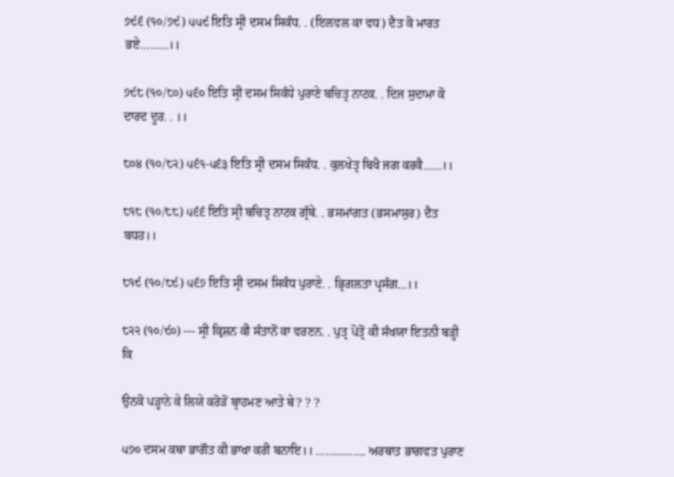੭੯੬ (੧੦/੭੯) ੫੫੯ ਇਤਿ ਸ੍ਰੀ ਦਸਮ ਸਿਕੰਧ. . (ਇਲਵਲ ਕਾ ਵਧ) ਦੈਤ ਕੋ ਮਾਰਤ ਭਏ………।।

੭੯੮ (੧੦/੮੦) ੫੬੦ ਇਤਿ ਸ੍ਰੀ ਦਸਮ ਸਿਕੰਧੇ ਪੁਰਾਣੇ ਬਚਿਤ੍ਰ ਨਾਟਕ. . ਦਿਜ ਸੁਦਾਮਾ ਕੋ ਦਾਰਦ ਦੂਰ. . ।।

੮੦੪ (੧੦/੮੨) ੫੬੧-੫੬੩ ਇਤਿ ਸ੍ਰੀ ਦਸਮ ਸਿਕੰਧ. . ਕੁਲਖੇਤ੍ਰ ਬਿਖੈ ਜਗ ਕਰਕੈ……।।

੮੧੮ (੧੦/੮੮) ੫੬੬ ਇਤਿ ਸ੍ਰੀ ਬਚਿਤ੍ਰ ਨਾਟਕ ਗ੍ਰੰਥੇ. . ਭਸਮਾਂਗਤ (ਭਸਮਾਸੁਰ) ਦੈਤ ਬਧਹ।।

੮੧੯ (੧੦/੮੯) ੫੬੭ ਇਤਿ ਸ੍ਰੀ ਦਸਮ ਸਿਕੰਧ ਪੁਰਾਣੇ. . ਭ੍ਰਿਗਲਤਾ ਪ੍ਰਸੰਗ…।।

੮੨੨ (੧੦/੯੦) --- ਸ੍ਰੀ ਕ੍ਰਿਸ਼ਨ ਕੀ ਸੰਤਾਨੋਂ ਕਾ ਵਰਣਨ. . ਪੁਤ੍ਰ ਪੋਤ੍ਰੋਂ ਕੀ ਸੰਖਯਾ ਇਤਨੀ ਬੜ੍ਹੀ ਕਿ

ਉਨਕੋ ਪੜ੍ਹਾਨੇ ਕੇ ਲਿਯੇ ਕਰੋੜੋਂ ਬ੍ਰਾਹਮਣ ਆਤੇ ਥੇ? ? ?

੫੭੦ ਦਸਮ ਕਥਾ ਭਾਗੌਤ ਕੀ ਭਾਖਾ ਕਰੀ ਬਨਾਇ।। ……………. ਅਰਥਾਤ ਭਾਗਵਤ ਪੁਰਾਣ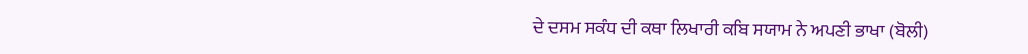ਦੇ ਦਸਮ ਸਕੰਧ ਦੀ ਕਥਾ ਲਿਖਾਰੀ ਕਬਿ ਸਯਾਮ ਨੇ ਅਪਣੀ ਭਾਖਾ (ਬੋਲੀ)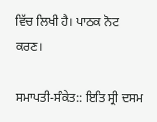ਵਿੱਚ ਲਿਖੀ ਹੈ। ਪਾਠਕ ਨੋਟ ਕਰਣ।

ਸਮਾਪਤੀ-ਸੰਕੇਤ:: ਇਤਿ ਸ੍ਰੀ ਦਸਮ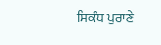ਸਿਕੰਧ ਪੁਰਾਣੇ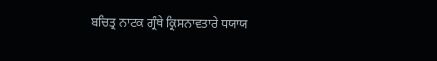ਬਚਿਤ੍ਰ ਨਾਟਕ ਗ੍ਰੰਥੇ ਕ੍ਰਿਸਨਾਵਤਾਰੇ ਧਯਾਯ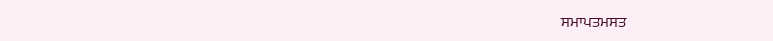ਸਮਾਪਤਮਸਤ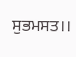ਸੁਭਮਸਤ।।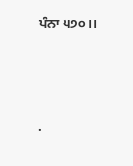ਪੰਨਾ ੫੭੦।।




.